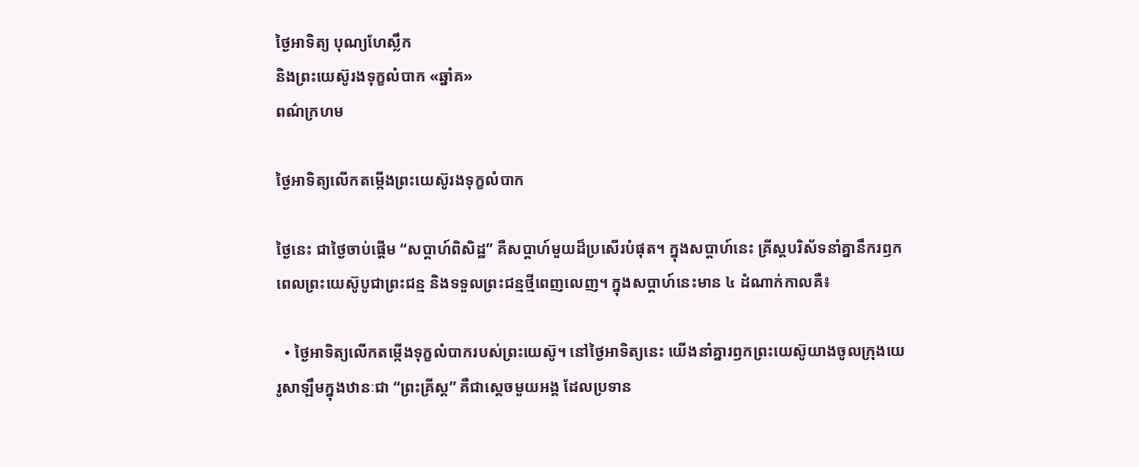ថ្ងៃអាទិត្យ បុណ្យហែស្លឹក
និងព្រះយេស៊ូរងទុក្ខលំបាក «ឆ្នាំគ»
ពណ៌ក្រហម

ថ្ងៃអាទិត្យលើកតម្កើងព្រះយេស៊ូរងទុក្ខលំបាក

ថ្ងៃនេះ ជាថ្ងៃចាប់ផ្តើម “សប្តាហ៍ពិសិដ្ឋ” គឺសប្តាហ៍មួយដ៏ប្រសើរបំផុត។ ក្នុងសប្តាហ៍នេះ គ្រីស្តបរិស័ទនាំគ្នានឹករឭកពេលព្រះយេស៊ូបូជាព្រះជន្ម និងទទួលព្រះជន្មថ្មីពេញលេញ។ ក្នុងសប្តាហ៍នេះមាន ៤ ដំណាក់កាលគឺ៖

  • ថ្ងៃអាទិត្យលើកតម្កើងទុក្ខលំបាករបស់ព្រះយេស៊ូ។ នៅថ្ងៃអាទិត្យនេះ យើងនាំគ្នារឭកព្រះយេស៊ូយាងចូលក្រុងយេរូសាឡឹមក្នុងឋានៈជា “ព្រះគ្រីស្ត” គឺជាស្តេចមួយអង្គ ដែលប្រទាន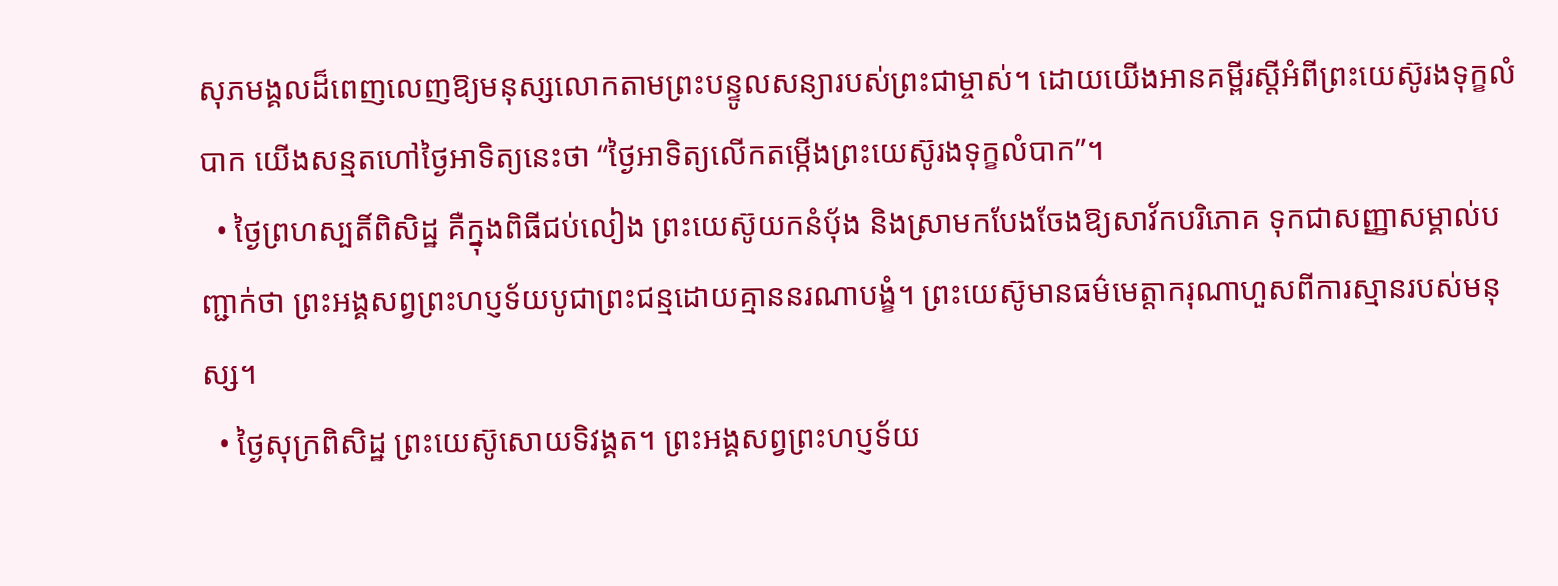សុភមង្គលដ៏ពេញលេញឱ្យមនុស្សលោកតាមព្រះបន្ទូលសន្យារបស់ព្រះជាម្ចាស់។ ដោយយើងអានគម្ពីរស្តីអំពីព្រះយេស៊ូរងទុក្ខលំបាក យើងសន្មតហៅថ្ងៃអាទិត្យនេះថា “ថ្ងៃអាទិត្យលើកតម្កើងព្រះយេស៊ូរងទុក្ខលំបាក”។
  • ថ្ងៃព្រហស្បតិ៍ពិសិដ្ឋ គឺក្នុងពិធីជប់លៀង ព្រះយេស៊ូយកនំប័ុង និងស្រាមកបែងចែងឱ្យសាវ័កបរិភោគ ទុកជាសញ្ញាសម្គាល់បញ្ជាក់ថា ព្រះអង្គសព្វព្រះហប្ញទ័យបូជាព្រះជន្មដោយគ្មាននរណាបង្ខំ។ ព្រះយេស៊ូមានធម៌មេត្តាករុណាហួសពីការស្មានរបស់មនុស្ស។
  • ថ្ងៃសុក្រពិសិដ្ឋ ព្រះយេស៊ូសោយទិវង្គត។ ព្រះអង្គសព្វព្រះហប្ញទ័យ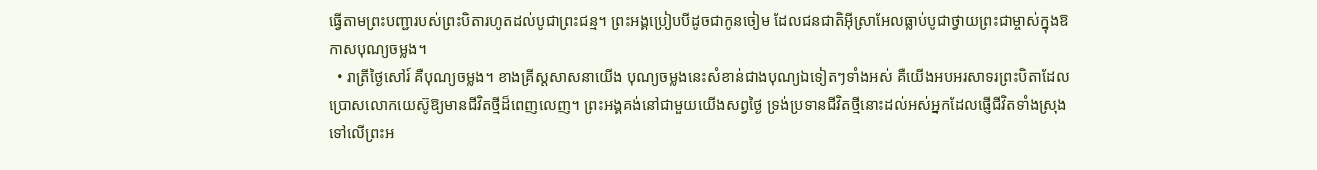ធ្វើតាមព្រះបញ្ជារបស់ព្រះបិតារហូតដល់បូជាព្រះជន្ម។ ព្រះអង្គប្រៀបបីដូចជាកូនចៀម ដែលជនជាតិអ៊ីស្រាអែលធ្លាប់បូជាថ្វាយព្រះជាម្ចាស់ក្នុងឱកាសបុណ្យចម្លង។
  • រាត្រីថ្ងៃសៅរ៍ គឺបុណ្យចម្លង។ ខាងគ្រីស្តសាសនាយើង បុណ្យចម្លងនេះសំខាន់ជាងបុណ្យឯទៀតៗទាំងអស់ គឺយើងអបអរសាទរព្រះបិតាដែលប្រោសលោកយេស៊ូឱ្យមានជីវិតថ្មីដ៏ពេញលេញ។ ព្រះអង្គគង់នៅជាមួយយើងសព្វថ្ងៃ ទ្រង់ប្រទានជីវិតថ្មីនោះដល់អស់អ្នកដែលផ្ញើជីវិតទាំងស្រុងទៅលើព្រះអ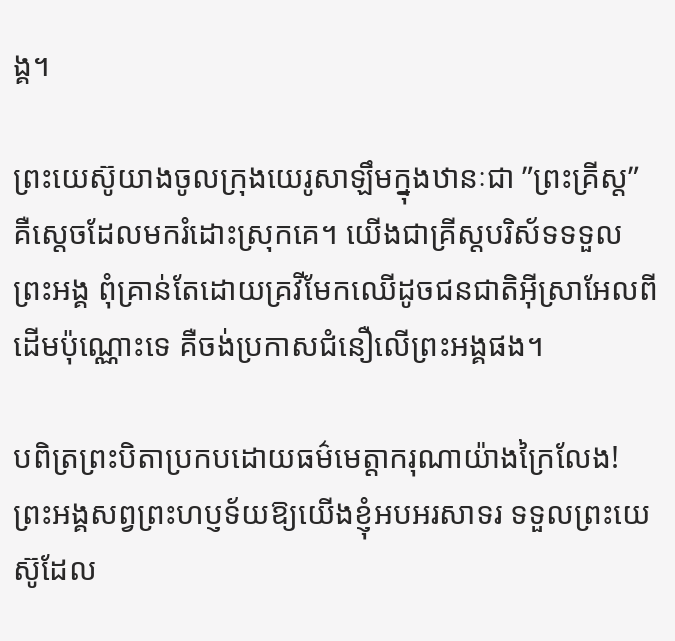ង្គ។

ព្រះយេស៊ូយាងចូលក្រុងយេរូសាឡឹមក្នុងឋានៈជា ”ព្រះគ្រីស្ត” គឺស្តេចដែលមករំដោះស្រុកគេ។ យើងជាគ្រីស្តបរិស័ទទទួលព្រះអង្គ ពុំគ្រាន់តែដោយគ្រវីមែកឈើដូចជនជាតិអ៊ីស្រាអែលពីដើមប៉ុណ្ណោះទេ គឺចង់ប្រកាសជំនឿលើព្រះអង្គផង។

បពិត្រព្រះបិតាប្រកបដោយធម៌មេត្តាករុណាយ៉ាងក្រៃលែង! ព្រះអង្គសព្វព្រះហប្ញទ័យឱ្យយើងខ្ញុំអបអរសាទរ ទទួលព្រះយេស៊ូដែល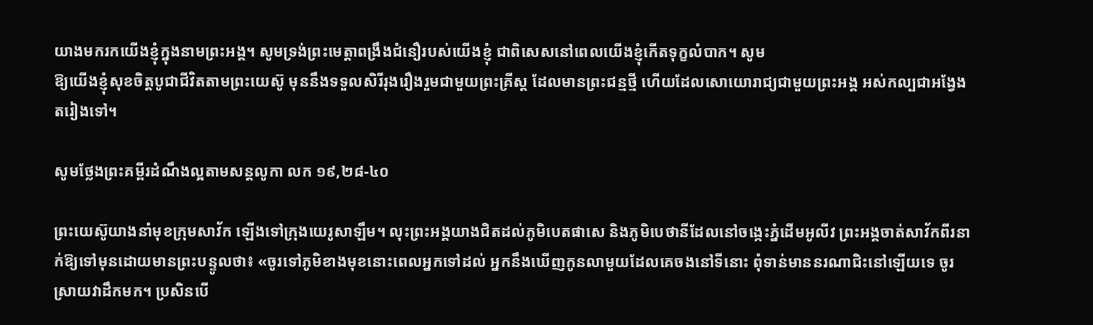យាងមករកយើងខ្ញុំក្នុងនាមព្រះអង្គ។ សូមទ្រង់ព្រះមេត្តាពង្រឹងជំនឿរបស់យើងខ្ញុំ ជាពិសេសនៅពេលយើងខ្ញុំកើតទុក្ខលំបាក។ សូម
ឱ្យយើងខ្ញុំសុខចិត្តបូជាជីវិតតាមព្រះយេស៊ូ មុននឹងទទួលសិរីរុងរឿងរួមជាមួយព្រះគ្រីស្ត ដែលមានព្រះជន្មថ្មី ហើយដែលសោយោរាជ្យជាមួយព្រះអង្គ អស់កល្បជាអង្វែងតរៀងទៅ។

សូមថ្លែងព្រះគម្ពីរដំណឹងល្អតាមសន្តលូកា លក ១៩,២៨-៤០

ព្រះយេស៊ូយាងនាំមុខក្រុមសាវ័ក ឡើងទៅក្រុងយេរូសាឡឹម។ លុះព្រះអង្គយាងជិតដល់ភូមិបេតផាសេ និងភូមិបេថានីដែលនៅចង្កេះភ្នំដើមអូលីវ ព្រះអង្គចាត់សាវ័កពីរនាក់ឱ្យទៅមុនដោយមានព្រះបន្ទូលថា៖ «ចូរទៅភូមិខាងមុខនោះពេលអ្នកទៅដល់ អ្នកនឹងឃើញកូនលាមួយដែលគេចងនៅទីនោះ ពុំទាន់មាននរណាជិះនៅឡើយទេ ចូរស្រាយវាដឹកមក។ ប្រសិនបើ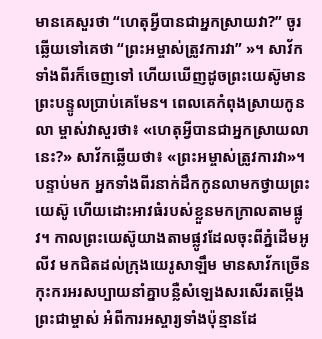មានគេសួរថា “ហេតុអ្វីបានជាអ្នកស្រាយវា?” ចូរឆ្លើយទៅគេថា “ព្រះអម្ចាស់ត្រូវការវា” »។ សាវ័កទាំងពីរក៏ចេញទៅ ហើយឃើញដូចព្រះយេស៊ូមានព្រះបន្ទូលប្រាប់គេមែន។ ពេលគេកំពុងស្រាយកូនលា ម្ចាស់វាសួរថា៖ «ហេតុអ្វីបានជាអ្នកស្រាយលានេះ?» សាវ័កឆ្លើយថា៖ «ព្រះអម្ចាស់ត្រូវការវា»។ បន្ទាប់មក អ្នកទាំងពីរនាក់ដឹកកូនលាមកថ្វាយព្រះយេស៊ូ ហើយដោះអាវធំរបស់ខ្លួនមកក្រាលតាមផ្លូវ។ កាលព្រះយេស៊ូយាងតាមផ្លូវដែលចុះពីភ្នំដើមអូលីវ មកជិតដល់ក្រុងយេរូសាឡឹម មានសាវ័កច្រើនកុះករអរសប្បាយនាំគ្នាបន្លឺសំឡេងសរសើរតម្កើងព្រះជាម្ចាស់ អំពីការអស្ចារ្យទាំងប៉ុន្មានដែ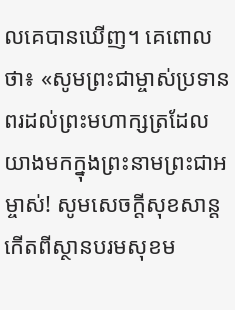លគេបានឃើញ។ គេពោលថា៖ «សូមព្រះជាម្ចាស់ប្រទានពរដល់ព្រះមហាក្សត្រដែលយាងមកក្នុងព្រះនាមព្រះជាអម្ចាស់! សូមសេចក្តីសុខសាន្តកើតពីស្ថានបរមសុខម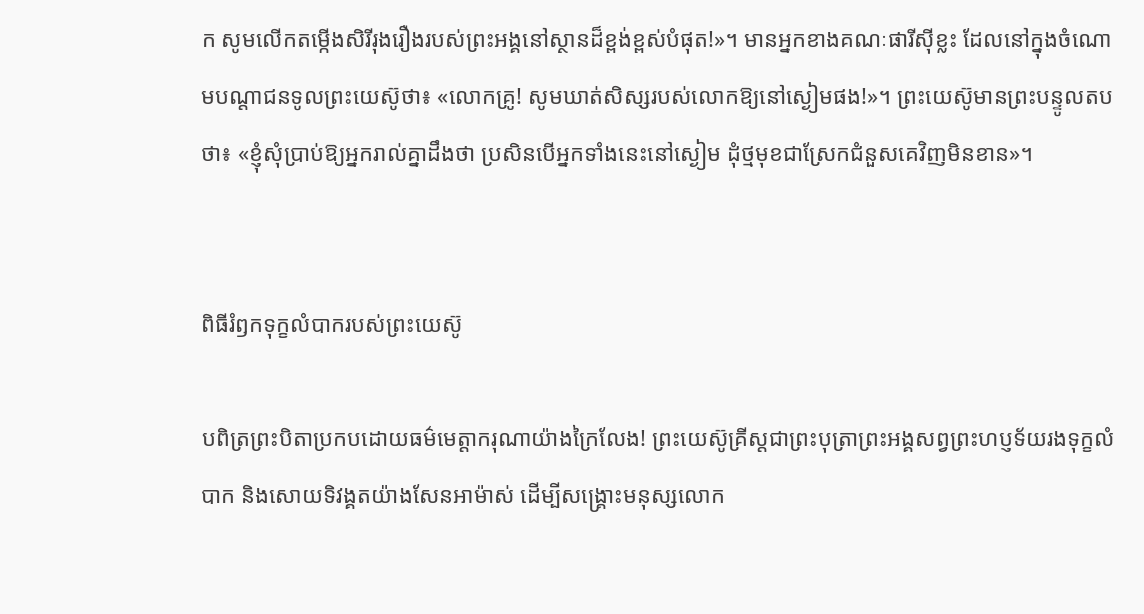ក សូមលើកតម្កើងសិរីរុងរឿងរបស់ព្រះអង្គនៅស្ថានដ៏ខ្ពង់ខ្ពស់បំផុត!»។ មានអ្នកខាងគណៈផារីស៊ីខ្លះ ដែលនៅក្នុងចំណោមបណ្តាជនទូលព្រះយេស៊ូថា៖ «លោកគ្រូ! សូមឃាត់សិស្សរបស់លោកឱ្យនៅស្ងៀមផង!»។ ព្រះយេស៊ូមានព្រះបន្ទូលតបថា៖ «ខ្ញុំសុំប្រាប់ឱ្យអ្នករាល់គ្នាដឹងថា ប្រសិនបើអ្នកទាំងនេះនៅស្ងៀម ដុំថ្មមុខជាស្រែកជំនួសគេវិញមិនខាន»។


ពិធីរំឭកទុក្ខលំបាករបស់ព្រះយេស៊ូ

បពិត្រព្រះបិតាប្រកបដោយធម៌មេត្តាករុណាយ៉ាងក្រៃលែង! ព្រះយេស៊ូគ្រីស្តជាព្រះបុត្រាព្រះអង្គសព្វព្រះហប្ញទ័យរងទុក្ខលំបាក និងសោយទិវង្គតយ៉ាងសែនអាម៉ាស់ ដើម្បីសង្គ្រោះមនុស្សលោក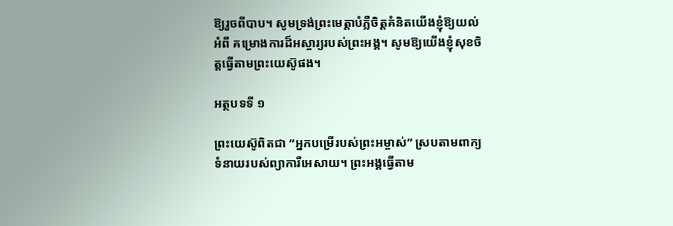ឱ្យរួចពីបាប។ សូមទ្រង់ព្រះមេត្តាបំភ្លឺចិត្តគំនិតយើងខ្ញុំឱ្យយល់អំពី គម្រោងការដ៏អស្ចារ្យរបស់ព្រះអង្គ។ សូមឱ្យយើងខ្ញុំសុខចិត្តធ្វើតាមព្រះយេស៊ូផង។

អត្ថបទទី ១

ព្រះយេស៊ូពិតជា “អ្នកបម្រើរបស់ព្រះអម្ចាស់” ស្របតាមពាក្យទំនាយរបស់ព្យាការីអេសាយ។ ព្រះអង្គធ្វើតាម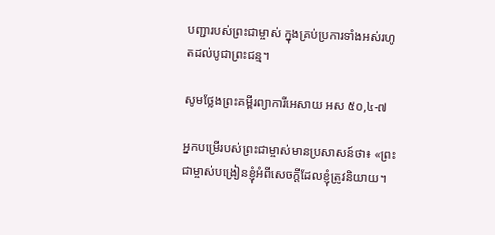បញ្ជារបស់ព្រះជាម្ចាស់ ក្នុងគ្រប់ប្រការទាំងអស់រហូតដល់បូជាព្រះជន្ម។

សូមថ្លែងព្រះគម្ពីរព្យាការីអេសាយ អស ៥០,៤-៧

អ្នកបម្រើរបស់ព្រះជាម្ចាស់មានប្រសាសន៍ថា៖ «ព្រះជាម្ចាស់បង្រៀនខ្ញុំអំពីសេចក្តីដែលខ្ញុំត្រូវនិយាយ។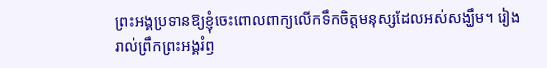ព្រះអង្គប្រទានឱ្យខ្ញុំចេះពោលពាក្យលើកទឹកចិត្តមនុស្សដែលអស់សង្ឃឹម។ រៀងរាល់ព្រឹកព្រះអង្គរំឭ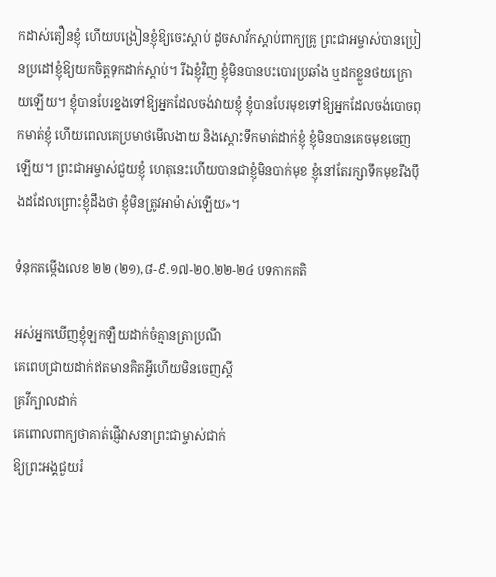កដាស់តឿនខ្ញុំ ហើយបង្រៀនខ្ញុំឱ្យចេះស្តាប់ ដូចសាវ័កស្តាប់ពាក្យគ្រូ ព្រះជាអម្ចាស់បានប្រៀនប្រដៅខ្ញុំឱ្យយកចិត្តទុកដាក់ស្តាប់។ រីឯខ្ញុំវិញ ខ្ញុំមិនបានបះបោរប្រឆាំង ឬដកខ្លួនថយក្រោយឡើយ។ ខ្ញុំបានបែរខ្នងទៅឱ្យអ្នកដែលចង់វាយខ្ញុំ ខ្ញុំបានបែរមុខទៅឱ្យអ្នកដែលចង់បោចពុកមាត់ខ្ញុំ ហើយពេលគេប្រមាថមើលងាយ និងស្តោះទឹកមាត់ដាក់ខ្ញុំ ខ្ញុំមិនបានគេចមុខចេញឡើយ។ ព្រះជាអម្ចាស់ជួយខ្ញុំ ហេតុនេះហើយបានជាខ្ញុំមិនបាក់មុខ ខ្ញុំនៅតែរក្សាទឹកមុខរឹងប៉ឹងដដែលព្រោះខ្ញុំដឹងថា ខ្ញុំមិនត្រូវអាម៉ាស់ឡើយ»។

ទំនុកតម្កើងលេខ ២២ (២១),៨-៩.១៧-២០.២២-២៤ បទកាកគតិ

អស់អ្នកឃើញខ្ញុំឡកឡឺយដាក់ចំគ្មានត្រាប្រណី
គេពេបជ្រាយដាក់ឥតមានគិតអ្វីហើយមិនចេញស្តី
គ្រវីក្បាលដាក់
គេពោលពាក្យថាគាត់ផ្ញើវាសនាព្រះជាម្ចាស់ជាក់
ឱ្យព្រះអង្គជួយរំ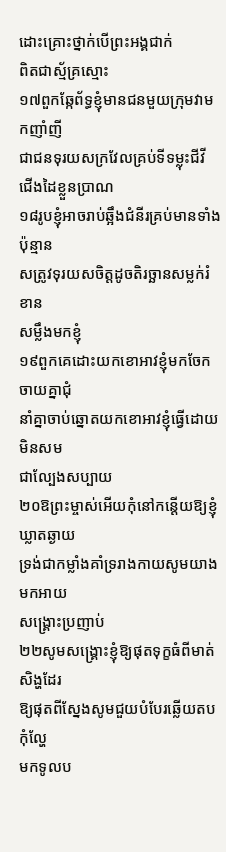ដោះគ្រោះថ្នាក់បើព្រះអង្គជាក់
ពិតជាស្ម័គ្រស្មោះ
១៧ពួកឆ្កែព័ទ្ធខ្ញុំមានជនមួយក្រុមវាមកញាំញី
ជាជនទុរយសក្រវែលគ្រប់ទីទម្លុះជីវី
ជើងដៃខ្លួនប្រាណ
១៨រូបខ្ញុំអាចរាប់ឆ្អឹងជំនីរគ្រប់មានទាំងប៉ុន្មាន
សត្រូវទុរយសចិត្តដូចតិរច្ឆានសម្លក់រំខាន
សម្លឹងមកខ្ញុំ
១៩ពួកគេដោះយកខោអាវខ្ញុំមកចែកចាយគ្នាជុំ
នាំគ្នាចាប់ឆ្នោតយកខោអាវខ្ញុំធ្វើដោយមិនសម
ជាល្បែងសប្បាយ
២០ឱព្រះម្ចាស់អើយកុំនៅកន្តើយឱ្យខ្ញុំឃ្លាតឆ្ងាយ
ទ្រង់ជាកម្លាំងគាំទ្ររាងកាយសូមយាងមកអាយ
សង្គ្រោះប្រញាប់
២២សូមសង្គ្រោះខ្ញុំឱ្យផុតទុក្ខធំពីមាត់សិង្ហដែរ
ឱ្យផុតពីស្នែងសូមជួយបំបែរឆ្លើយតបកុំល្ហែ
មកទូលប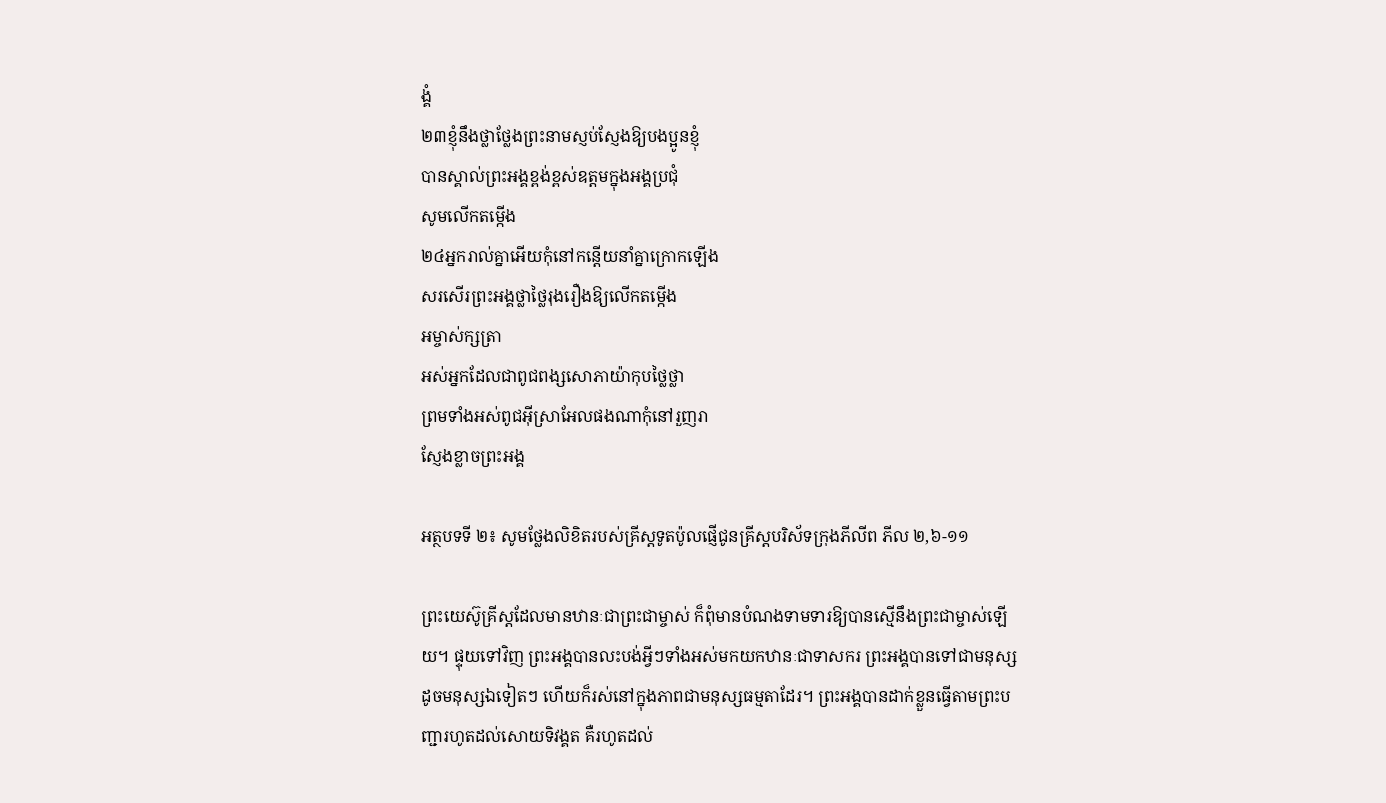ង្គំ
២៣ខ្ញុំនឹងថ្លាថ្លែងព្រះនាមស្ញប់ស្ញែងឱ្យបងប្អូនខ្ញុំ
បានស្គាល់ព្រះអង្គខ្ពង់ខ្ពស់ឧត្តមក្នុងអង្គប្រជុំ
សូមលើកតម្កើង
២៤អ្នករាល់គ្នាអើយកុំនៅកន្តើយនាំគ្នាក្រោកឡើង
សរសើរព្រះអង្គថ្លាថ្លៃរុងរឿងឱ្យលើកតម្កើង
អម្ចាស់ក្សត្រា
អស់អ្នកដែលជាពូជពង្សសោភាយ៉ាកុបថ្លៃថ្លា
ព្រមទាំងអស់ពូជអ៊ីស្រាអែលផងណាកុំនៅរួញរា
ស្ញែងខ្លាចព្រះអង្គ

អត្ថបទទី ២៖ សូមថ្លែងលិខិតរបស់គ្រីស្ដទូតប៉ូលផ្ញើជូនគ្រីស្តបរិស័ទក្រុងភីលីព ភីល ២,៦-១១

ព្រះយេស៊ូគ្រីស្តដែលមានឋានៈជាព្រះជាម្ចាស់ ក៏ពុំមានបំណងទាមទារឱ្យបានស្មើនឹងព្រះជាម្ចាស់ឡើយ។ ផ្ទុយទៅវិញ ព្រះអង្គបានលះបង់អ្វីៗទាំងអស់មកយកឋានៈជាទាសករ ព្រះអង្គបានទៅជាមនុស្សដូចមនុស្សឯទៀតៗ ហើយក៏រស់នៅក្នុងភាពជាមនុស្សធម្មតាដែរ។ ព្រះអង្គបានដាក់ខ្លួនធ្វើតាមព្រះបញ្ជារហូតដល់សោយទិវង្គត គឺរហូតដល់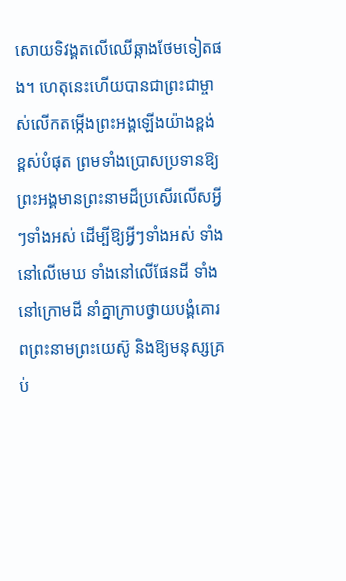សោយទិវង្គតលើឈើឆ្កាងថែមទៀតផង។ ហេតុនេះហើយបានជាព្រះជាម្ចាស់លើកតម្កើងព្រះអង្គឡើងយ៉ាងខ្ពង់ខ្ពស់បំផុត ព្រមទាំងប្រោសប្រទានឱ្យព្រះអង្គមានព្រះនាមដ៏ប្រសើរលើសអ្វីៗទាំងអស់ ដើម្បីឱ្យអ្វីៗទាំងអស់ ទាំងនៅលើមេឃ ទាំងនៅលើផែនដី ទាំងនៅក្រោមដី នាំគ្នាក្រាបថ្វាយបង្គំគោរពព្រះនាមព្រះយេស៊ូ និងឱ្យមនុស្សគ្រប់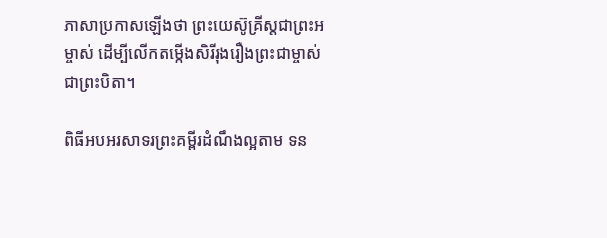ភាសាប្រកាសឡើងថា ព្រះយេស៊ូគ្រីស្តជាព្រះអម្ចាស់ ដើម្បីលើកតម្កើងសិរីរុងរឿងព្រះជាម្ចាស់ជាព្រះបិតា។

ពិធីអបអរសាទរព្រះគម្ពីរដំណឹងល្អតាម ទន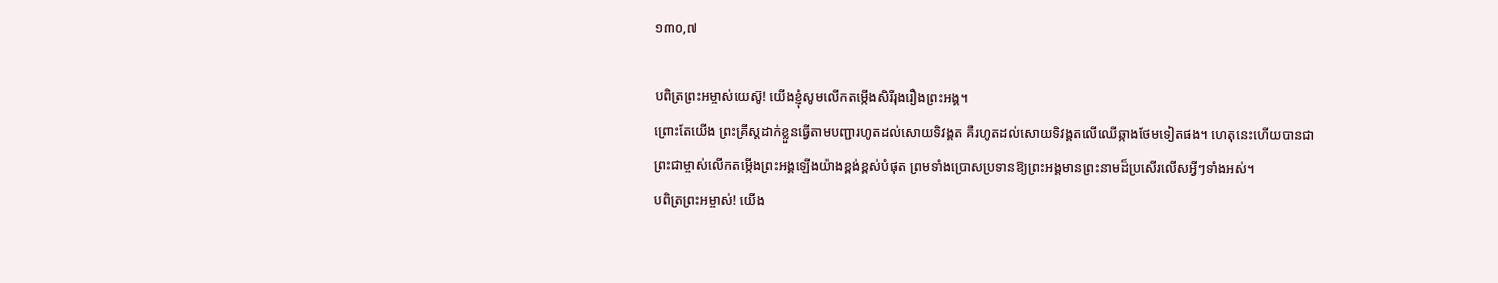១៣០,៧

បពិត្រព្រះអម្ចាស់យេស៊ូ! យើងខ្ញុំសូមលើកតម្កើងសិរីរុងរឿងព្រះអង្គ។
ព្រោះតែយើង ព្រះគ្រីស្តដាក់ខ្លួនធ្វើតាមបញ្ជារហូតដល់សោយទិវង្គត គឺរហូតដល់សោយទិវង្គតលើឈើឆ្កាងថែមទៀតផង។ ហេតុនេះហើយបានជាព្រះជាម្ចាស់លើកតម្កើងព្រះអង្គឡើងយ៉ាងខ្ពង់ខ្ពស់បំផុត ព្រមទាំងប្រោសប្រទានឱ្យព្រះអង្គមានព្រះនាមដ៏ប្រសើរលើសអ្វីៗទាំងអស់។
បពិត្រព្រះអម្ចាស់! យើង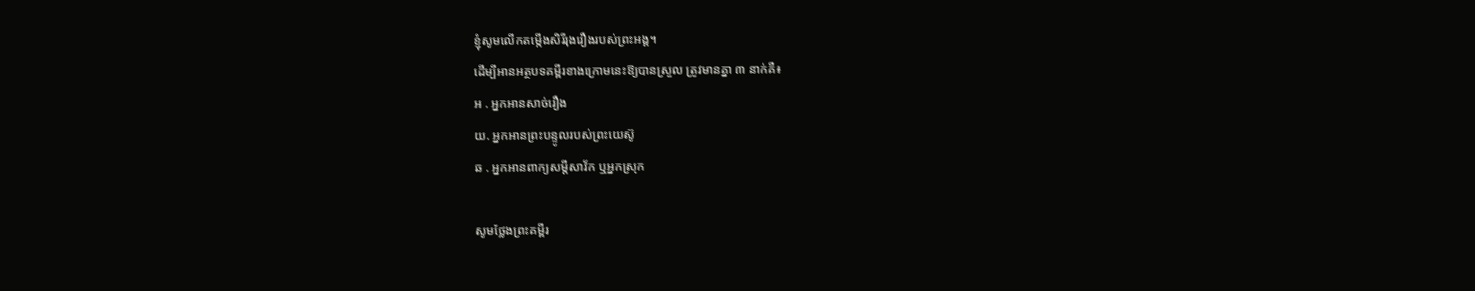ខ្ញុំសូមលើកតម្កើងសិរីរុងរឿងរបស់ព្រះអង្គ។
ដើម្បីអានអត្ថបទគម្ពីរខាងក្រោមនេះឱ្យបានស្រួល ត្រូវមានគ្នា ៣ នាក់គឺ៖
អ . អ្នកអានសាច់រឿង
យ. អ្នកអានព្រះបន្ទូលរបស់ព្រះយេស៊ូ
ឆ . អ្នកអានពាក្យសម្តីសាវ័ក ឬអ្នកស្រុក

សូមថ្លែងព្រះគម្ពីរ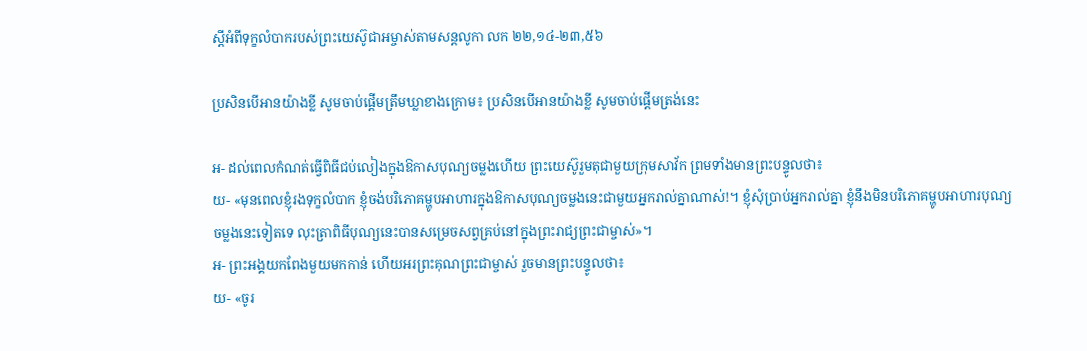ស្តីអំពីទុក្ខលំបាករបស់ព្រះយេស៊ូជាអម្ចាស់តាមសន្តលូកា លក ២២,១៤-២៣,៥៦

ប្រសិនបើអានយ៉ាងខ្លី សូមចាប់ផ្តើមត្រឹមឃ្លាខាងក្រោម៖ ប្រសិនបើអានយ៉ាងខ្លី សូមចាប់ផ្តើមត្រង់នេះ

អ- ដល់ពេលកំណត់ធ្វើពិធីជប់លៀងក្នុងឱកាសបុណ្យចម្លងហើយ ព្រះយេស៊ូរួមតុជាមួយក្រុមសាវ័ក ព្រមទាំងមានព្រះបន្ទូលថា៖
យ- «មុនពេលខ្ញុំរងទុក្ខលំបាក ខ្ញុំចង់បរិភោគម្ហូបអាហារក្នុងឱកាសបុណ្យចម្លងនេះជាមួយអ្នករាល់គ្នាណាស់!។ ខ្ញុំសុំប្រាប់អ្នករាល់គ្នា ខ្ញុំនឹងមិនបរិភោគម្ហូបអាហារបុណ្យចម្លងនេះទៀតទេ លុះត្រាពិធីបុណ្យនេះបានសម្រេចសព្វគ្រប់នៅក្នុងព្រះរាជ្យព្រះជាម្ចាស់»។
អ- ព្រះអង្គយកពែងមួយមកកាន់ ហើយអរព្រះគុណព្រះជាម្ចាស់ រួចមានព្រះបន្ទូលថា៖
យ- «ចូរ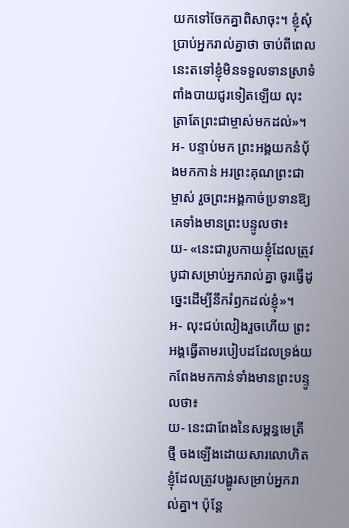យកទៅចែកគ្នាពិសាចុះ។ ខ្ញុំសុំប្រាប់អ្នករាល់គ្នាថា ចាប់ពីពេលនេះតទៅខ្ញុំមិនទទួលទានស្រាទំពាំងបាយជូរទៀតឡើយ លុះត្រាតែព្រះជាម្ចាស់មកដល់»។
អ- បន្ទាប់មក ព្រះអង្គយកនំប័ុងមកកាន់ អរព្រះគុណព្រះជាម្ចាស់ រួចព្រះអង្គកាច់ប្រទានឱ្យគេទាំងមានព្រះបន្ទូលថា៖
យ- «នេះជារូបកាយខ្ញុំដែលត្រូវបូជាសម្រាប់អ្នករាល់គ្នា ចូរធ្វើដូច្នេះដើម្បីនឹករំឭកដល់ខ្ញុំ»។
អ- លុះជប់លៀងរួចហើយ ព្រះអង្គធ្វើតាមរបៀបដដែលទ្រង់យកពែងមកកាន់ទាំងមានព្រះបន្ទូលថា៖
យ- នេះជាពែងនៃសម្ពន្ធមេត្រីថ្មី ចងឡើងដោយសារលោហិតខ្ញុំដែលត្រូវបង្ហូរសម្រាប់អ្នករាល់គ្នា។ ប៉ុន្តែ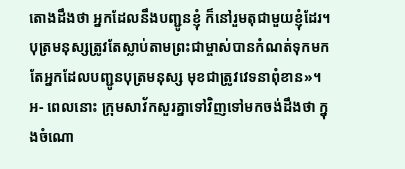តោងដឹងថា អ្នកដែលនឹងបញ្ជូនខ្ញុំ ក៏នៅរួមតុជាមួយខ្ញុំដែរ។ បុត្រមនុស្សត្រូវតែស្លាប់តាមព្រះជាម្ចាស់បានកំណត់ទុកមក តែអ្នកដែលបញ្ជូនបុត្រមនុស្ស មុខជាត្រូវវេទនាពុំខាន»។
អ- ពេលនោះ ក្រុមសាវ័កសួរគ្នាទៅវិញទៅមកចង់ដឹងថា ក្នុងចំណោ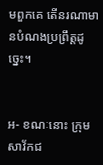មពួកគេ តើនរណាមានបំណងប្រព្រឹត្តដូច្នេះ។


អ- ខណៈនោះ ក្រុមសាវ័កជ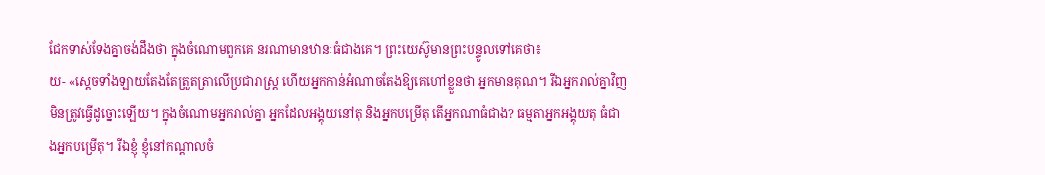ជែកទាស់ទែងគ្នាចង់ដឹងថា ក្នុងចំណោមពួកគេ នរណាមានឋានៈធំជាងគេ។ ព្រះយេស៊ូមានព្រះបន្ទូលទៅគេថា៖
យ- «ស្តេចទាំងឡាយតែងតែត្រួតត្រាលើប្រជារាស្ត្រ ហើយអ្នកកាន់អំណាចតែងឱ្យគេហៅខ្លួនថា អ្នកមានគុណ។ រីឯអ្នករាល់គ្នាវិញ មិនត្រូវធ្វើដូច្នោះឡើយ។ ក្នុងចំណោមអ្នករាល់គ្នា អ្នកដែលអង្គុយនៅតុ និងអ្នកបម្រើតុ តើអ្នកណាធំជាង? ធម្មតាអ្នកអង្គុយតុ ធំជាងអ្នកបម្រើតុ។ រីឯខ្ញុំ ខ្ញុំនៅកណ្តាលចំ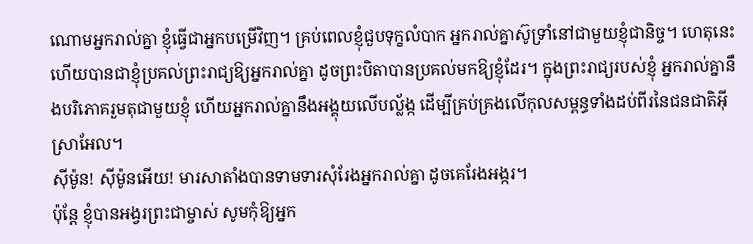ណោមអ្នករាល់គ្នា ខ្ញុំធ្វើជាអ្នកបម្រើវិញ។ គ្រប់ពេលខ្ញុំជួបទុក្ខលំបាក អ្នករាល់គ្នាស៊ូទ្រាំនៅជាមួយខ្ញុំជានិច្ច។ ហេតុនេះហើយបានជាខ្ញុំប្រគល់ព្រះរាជ្យឱ្យអ្នករាល់គ្នា ដូចព្រះបិតាបានប្រគល់មកឱ្យខ្ញុំដែរ។ ក្នុងព្រះរាជ្យរបស់ខ្ញុំ អ្នករាល់គ្នានឹងបរិភោគរួមតុជាមួយខ្ញុំ ហើយអ្នករាល់គ្នានឹងអង្គុយលើបល្ល័ង្ក ដើម្បីគ្រប់គ្រងលើកុលសម្ពន្ធទាំងដប់ពីរនៃជនជាតិអ៊ីស្រាអែល។
ស៊ីម៉ូន! ស៊ីម៉ូនអើយ! មារសាតាំងបានទាមទារសុំរែងអ្នករាល់គ្នា ដូចគេរែងអង្ករ។
ប៉ុន្តែ ខ្ញុំបានអង្វរព្រះជាម្ចាស់ សូមកុំឱ្យអ្នក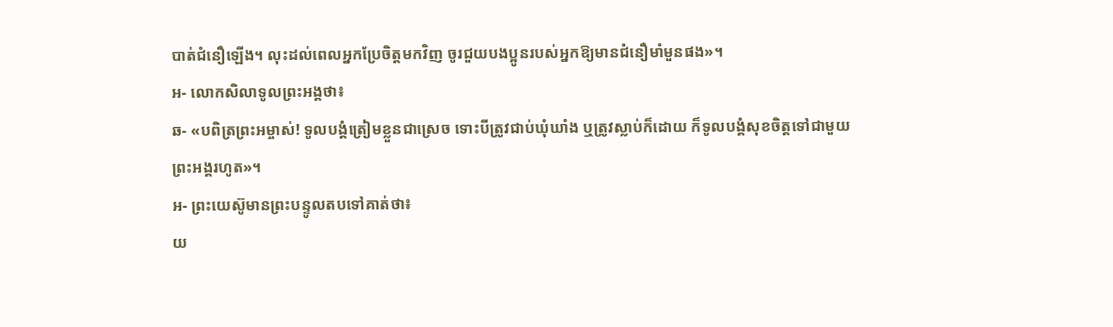បាត់ជំនឿឡើង។ លុះដល់ពេលអ្នកប្រែចិត្តមកវិញ ចូរជួយបងប្អូនរបស់អ្នកឱ្យមានជំនឿមាំមួនផង»។
អ- លោកសិលាទូលព្រះអង្គថា៖
ឆ- «បពិត្រព្រះអម្ចាស់! ទូលបង្គំត្រៀមខ្លួនជាស្រេច ទោះបីត្រូវជាប់ឃុំឃាំង ឬត្រូវស្លាប់ក៏ដោយ ក៏ទូលបង្គំសុខចិត្តទៅជាមួយព្រះអង្គរហូត»។
អ- ព្រះយេស៊ូមានព្រះបន្ទូលតបទៅគាត់ថា៖
យ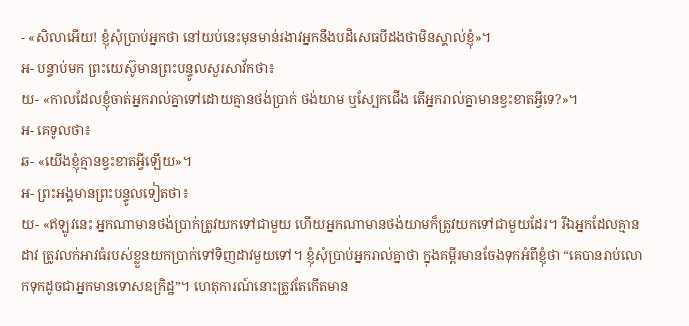- «សិលាអើយ! ខ្ញុំសុំប្រាប់អ្នកថា នៅយប់នេះមុនមាន់រងាវអ្នកនឹងបដិសេធបីដងថាមិនស្គាល់ខ្ញុំ»។
អ- បន្ទាប់មក ព្រះយេស៊ូមានព្រះបន្ទូលសួរសាវ័កថា៖
យ- «កាលដែលខ្ញុំចាត់អ្នករាល់គ្នាទៅដោយគ្មានថង់ប្រាក់ ថង់យាម ឬស្បែកជើង តើអ្នករាល់គ្នាមានខ្វះខាតអ្វីទេ?»។
អ- គេទូលថា៖
ឆ- «យើងខ្ញុំគ្មានខ្វះខាតអ្វីឡើយ»។
អ- ព្រះអង្គមានព្រះបន្ទូលទៀតថា៖
យ- «ឥឡូវនេះ អ្នកណាមានថង់ប្រាក់ត្រូវយកទៅជាមួយ ហើយអ្នកណាមានថង់យាមក៏ត្រូវយកទៅជាមួយដែរ។ រីឯអ្នកដែលគ្មានដាវ ត្រូវលក់អាវធំរបស់ខ្លួនយកប្រាក់ទៅទិញដាវមួយទៅ។ ខ្ញុំសុំប្រាប់អ្នករាល់គ្នាថា ក្នុងគម្ពីរមានចែងទុកអំពីខ្ញុំថា “គេបានរាប់លោកទុកដូចជាអ្នកមានទោសឧក្រិដ្ឋ”។ ហេតុការណ៍នោះត្រូវតែកើតមាន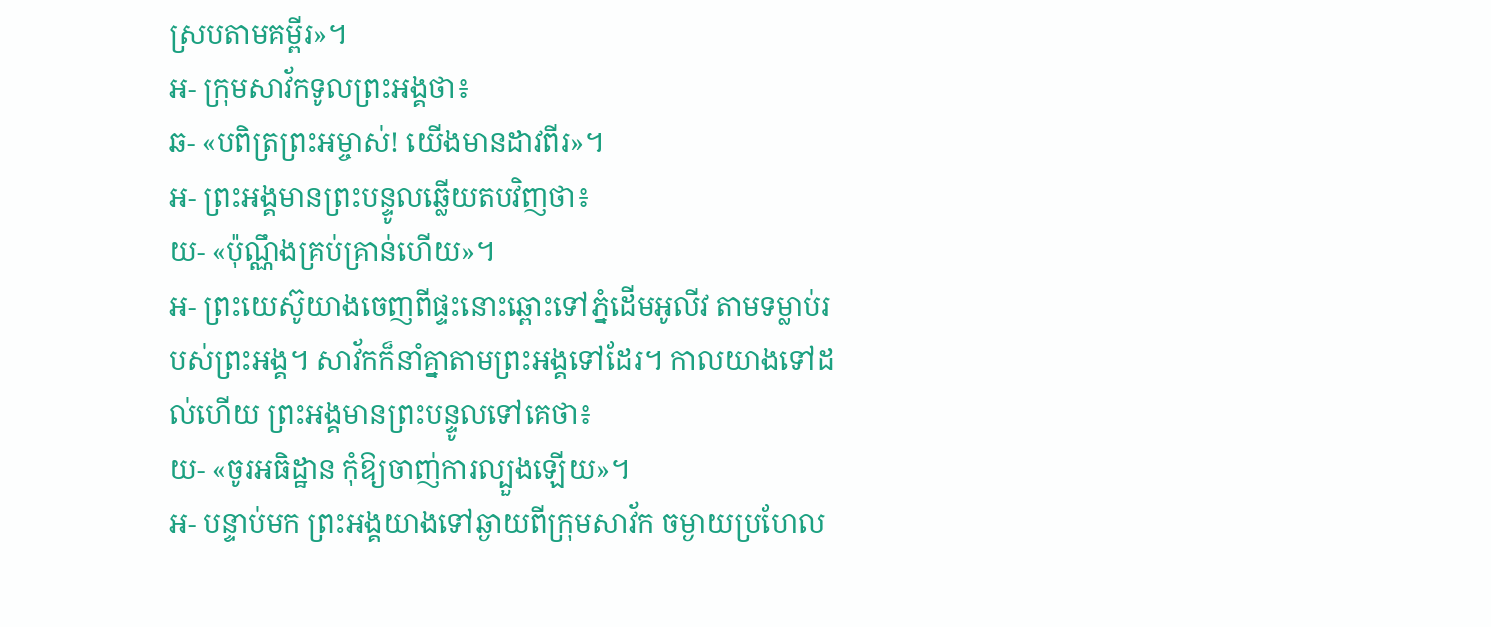ស្របតាមគម្ពីរ»។
អ- ក្រុមសាវ័កទូលព្រះអង្គថា៖
ឆ- «បពិត្រព្រះអម្ចាស់! យើងមានដាវពីរ»។
អ- ព្រះអង្គមានព្រះបន្ទូលឆ្លើយតបវិញថា៖
យ- «ប៉ុណ្ណឹងគ្រប់គ្រាន់ហើយ»។
អ- ព្រះយេស៊ូយាងចេញពីផ្ទះនោះឆ្ពោះទៅភ្នំដើមអូលីវ តាមទម្លាប់របស់ព្រះអង្គ។ សាវ័កក៏នាំគ្នាតាមព្រះអង្គទៅដែរ។ កាលយាងទៅដល់ហើយ ព្រះអង្គមានព្រះបន្ទូលទៅគេថា៖
យ- «ចូរអធិដ្ឋាន កុំឱ្យចាញ់ការល្បួងឡើយ»។
អ- បន្ទាប់មក ព្រះអង្គយាងទៅឆ្ងាយពីក្រុមសាវ័ក ចម្ងាយប្រហែល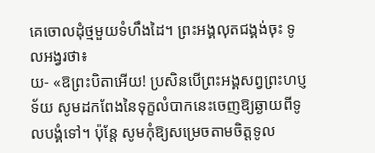គេចោលដុំថ្មមួយទំហឹងដៃ។ ព្រះអង្គលុតជង្គង់ចុះ ទូលអង្វរថា៖
យ- «ឱព្រះបិតាអើយ! ប្រសិនបើព្រះអង្គសព្វព្រះហប្ញទ័យ សូមដកពែងនៃទុក្ខលំបាកនេះចេញឱ្យឆ្ងាយពីទូលបង្គំទៅ។ ប៉ុន្តែ សូមកុំឱ្យសម្រេចតាមចិត្តទូល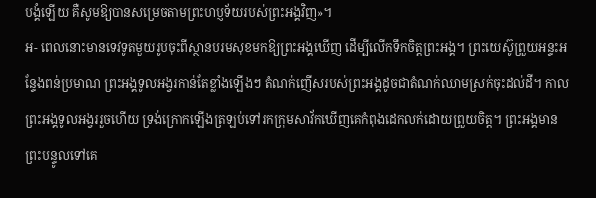បង្គំឡើយ គឺសូមឱ្យបានសម្រេចតាមព្រះហប្ញទ័យរបស់ព្រះអង្គវិញ»។
អ- ពេលនោះមានទេវទូតមួយរូបចុះពីស្ថានបរមសុខមកឱ្យព្រះអង្គឃើញ ដើម្បីលើកទឹកចិត្តព្រះអង្គ។ ព្រះយេស៊ូព្រួយអន្ទះអន្ទែងពន់ប្រមាណ ព្រះអង្គទូលអង្វរកាន់តែខ្លាំងឡើងៗ តំណក់ញើសរបស់ព្រះអង្គដូចជាតំណក់ឈាមស្រក់ចុះដល់ដី។ កាលព្រះអង្គទូលអង្វររួចហើយ ទ្រង់ក្រោកឡើងត្រឡប់ទៅរកក្រុមសាវ័កឃើញគេកំពុងដេកលក់ដោយព្រួយចិត្ត។ ព្រះអង្គមានព្រះបន្ទូលទៅគេ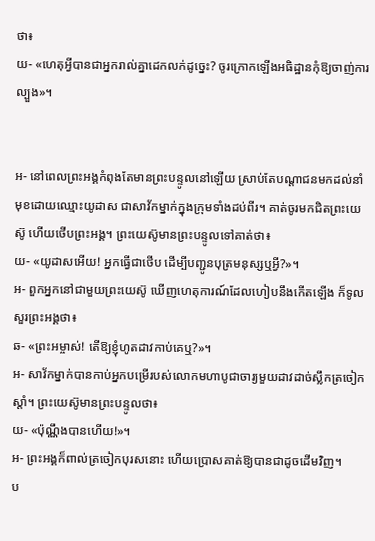ថា៖
យ- «ហេតុអ្វីបានជាអ្នករាល់គ្នាដេកលក់ដូច្នេះ? ចូរក្រោកឡើងអធិដ្ឋានកុំឱ្យចាញ់ការល្បួង»។


អ- នៅពេលព្រះអង្គកំពុងតែមានព្រះបន្ទូលនៅឡើយ ស្រាប់តែបណ្តាជនមកដល់នាំមុខដោយឈ្មោះយូដាស ជាសាវ័កម្នាក់ក្នុងក្រុមទាំងដប់ពីរ។ គាត់ចូរមកជិតព្រះយេស៊ូ ហើយថើបព្រះអង្គ។ ព្រះយេស៊ូមានព្រះបន្ទូលទៅគាត់ថា៖
យ- «យូដាសអើយ! អ្នកធ្វើជាថើប ដើម្បីបញ្ជូនបុត្រមនុស្សឬអ្វី?»។
អ- ពួកអ្នកនៅជាមួយព្រះយេស៊ូ ឃើញហេតុការណ៍ដែលហៀបនឹងកើតឡើង ក៏ទូលសួរព្រះអង្គថា៖
ឆ- «ព្រះអម្ចាស់! តើឱ្យខ្ញុំហូតដាវកាប់គេឬ?»។
អ- សាវ័កម្នាក់បានកាប់អ្នកបម្រើរបស់លោកមហាបូជាចារ្យមួយដាវដាច់ស្លឹកត្រចៀកស្តាំ។ ព្រះយេស៊ូមានព្រះបន្ទូលថា៖
យ- «ប៉ុណ្ណឹងបានហើយ!»។
អ- ព្រះអង្គក៏ពាល់ត្រចៀកបុរសនោះ ហើយប្រោសគាត់ឱ្យបានជាដូចដើមវិញ។
ប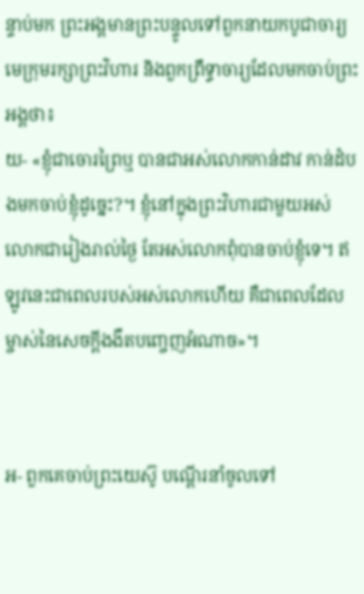ន្ទាប់មក ព្រះអង្គមានព្រះបន្ទូលទៅពួកនាយកបូជាចារ្យ មេក្រុមរក្សាព្រះវិហារ និងពួកព្រឹទ្ធាចារ្យដែលមកចាប់ព្រះអង្គថា៖
យ- «ខ្ញុំជាចោរព្រៃឬ បានជាអស់លោកកាន់ដាវ កាន់ដំបងមកចាប់ខ្ញុំដូច្នេះ?។ ខ្ញុំនៅក្នុងព្រះវិហារជាមួយអស់លោកជារៀងរាល់ថ្ងៃ តែអស់លោកពុំបានចាប់ខ្ញុំទេ។ ឥឡូវនេះជាពេលរបស់អស់លោកហើយ គឺជាពេលដែលម្ចាស់នៃសេចក្តីងងឹតបញ្ចេញអំណាច»។


អ- ពួកគេចាប់ព្រះយេស៊ូ បណ្តើរនាំចូលទៅ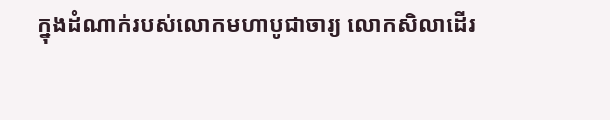ក្នុងដំណាក់របស់លោកមហាបូជាចារ្យ លោកសិលាដើរ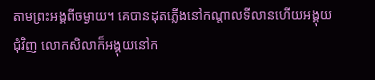តាមព្រះអង្គពីចម្ងាយ។ គេបានដុតភ្លើងនៅកណ្តាលទីលានហើយអង្គុយជុំវិញ លោកសិលាក៏អង្គុយនៅក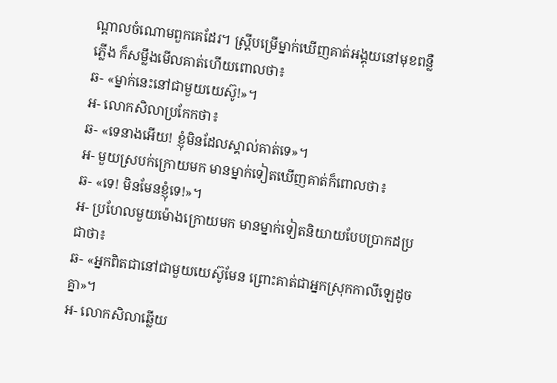ណ្តាលចំណោមពួកគេដែរ។ ស្ត្រីបម្រើម្នាក់ឃើញគាត់អង្គុយនៅមុខពន្លឺភ្លើង ក៏សម្លឹងមើលគាត់ហើយពោលថា៖
ឆ- «ម្នាក់នេះនៅជាមួយយេស៊ូ!»។
អ- លោកសិលាប្រកែកថា៖
ឆ- «ទេនាងអើយ! ខ្ញុំមិនដែលស្គាល់គាត់ទេ»។
អ- មួយស្របក់ក្រោយមក មានម្នាក់ទៀតឃើញគាត់ក៏ពោលថា៖
ឆ- «ទេ! មិនមែនខ្ញុំទេ!»។
អ- ប្រហែលមួយម៉ោងក្រោយមក មានម្នាក់ទៀតនិយាយបែបប្រាកដប្រជាថា៖
ឆ- «អ្នកពិតជានៅជាមួយយេស៊ូមែន ព្រោះគាត់ជាអ្នកស្រុកកាលីឡេដូចគ្នា»។
អ- លោកសិលាឆ្លើយ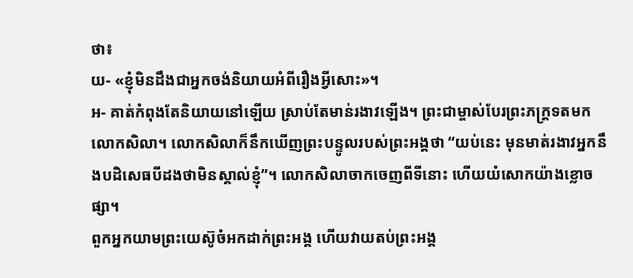ថា៖
យ- «ខ្ញុំមិនដឹងជាអ្នកចង់និយាយអំពីរឿងអ្វីសោះ»។
អ- គាត់កំពុងតែនិយាយនៅឡើយ ស្រាប់តែមាន់រងាវឡើង។ ព្រះជាម្ចាស់បែរព្រះភក្ត្រទតមកលោកសិលា។ លោកសិលាក៏នឹកឃើញព្រះបន្ទូលរបស់ព្រះអង្គថា “យប់នេះ មុនមាត់រងាវអ្នកនឹងបដិសេធបីដងថាមិនស្គាល់ខ្ញុំ”។ លោកសិលាចាកចេញពីទីនោះ ហើយយំសោកយ៉ាងខ្លោចផ្សា។
ពួកអ្នកយាមព្រះយេស៊ូចំអកដាក់ព្រះអង្គ ហើយវាយតប់ព្រះអង្គ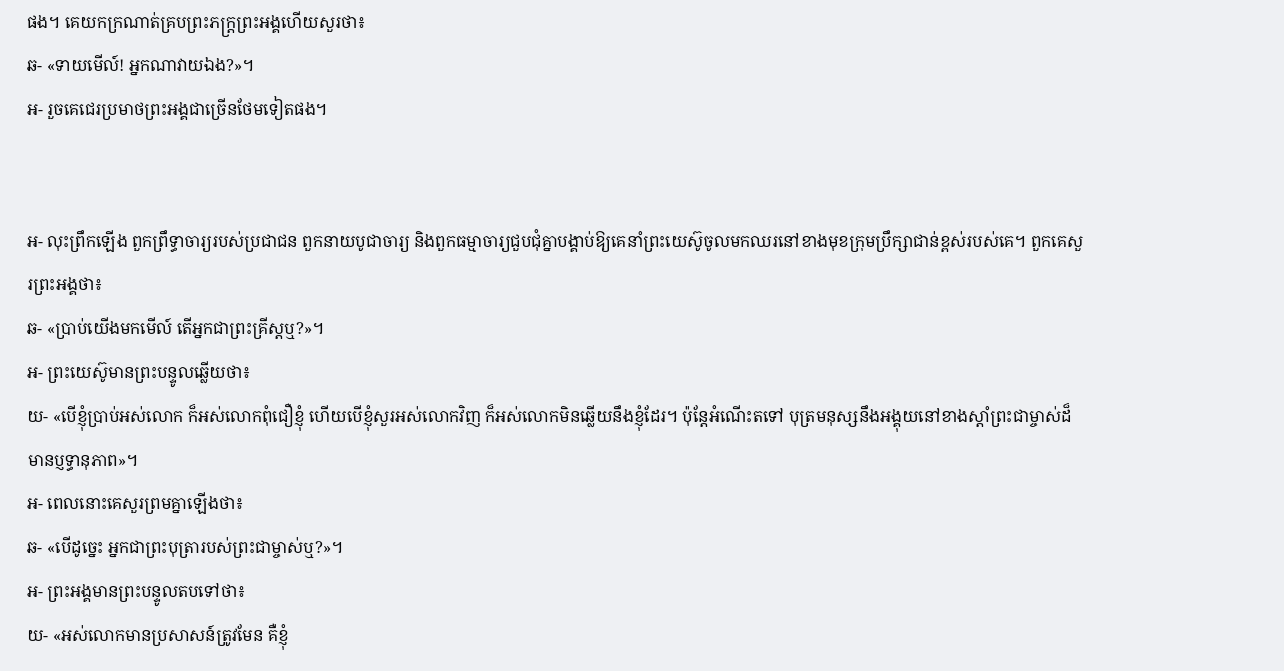ផង។ គេយកក្រណាត់គ្របព្រះភក្ត្រព្រះអង្គហើយសួរថា៖
ឆ- «ទាយមើល៍! អ្នកណាវាយឯង?»។
អ- រួចគេជេរប្រមាថព្រះអង្គជាច្រើនថែមទៀតផង។


អ- លុះព្រឹកឡើង ពួកព្រឹទ្ធាចារ្យរបស់ប្រជាជន ពួកនាយបូជាចារ្យ និងពួកធម្មាចារ្យជួបជុំគ្នាបង្គាប់ឱ្យគេនាំព្រះយេស៊ូចូលមកឈរនៅខាងមុខក្រុមប្រឹក្សាជាន់ខ្ពស់របស់គេ។ ពួកគេសួរព្រះអង្គថា៖
ឆ- «ប្រាប់យើងមកមើល៍ តើអ្នកជាព្រះគ្រីស្តឬ?»។
អ- ព្រះយេស៊ូមានព្រះបន្ទូលឆ្លើយថា៖
យ- «បើខ្ញុំប្រាប់អស់លោក ក៏អស់លោកពុំជឿខ្ញុំ ហើយបើខ្ញុំសួរអស់លោកវិញ ក៏អស់លោកមិនឆ្លើយនឹងខ្ញុំដែរ។ ប៉ុន្តែអំណើះតទៅ បុត្រមនុស្សនឹងអង្គុយនៅខាងស្តាំព្រះជាម្ចាស់ដ៏មានប្ញទ្ធានុភាព»។
អ- ពេលនោះគេសួរព្រមគ្នាឡើងថា៖
ឆ- «បើដូច្នេះ អ្នកជាព្រះបុត្រារបស់ព្រះជាម្ចាស់ឬ?»។
អ- ព្រះអង្គមានព្រះបន្ទូលតបទៅថា៖
យ- «អស់លោកមានប្រសាសន៍ត្រូវមែន គឺខ្ញុំ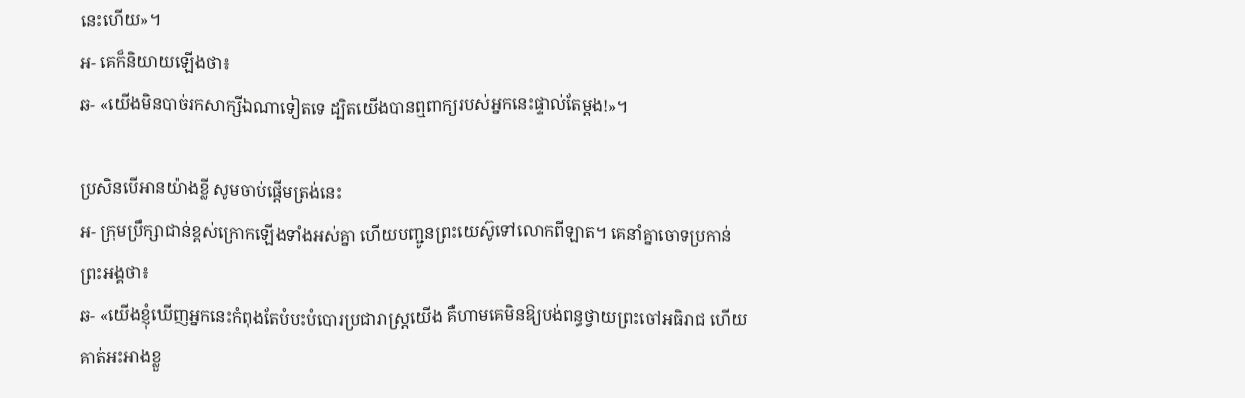នេះហើយ»។
អ- គេក៏និយាយឡើងថា៖
ឆ- «យើងមិនបាច់រកសាក្សីឯណាទៀតទេ ដ្បិតយើងបានឮពាក្យរបស់អ្នកនេះផ្ទាល់តែម្តង!»។

ប្រសិនបើអានយ៉ាងខ្លី សូមចាប់ផ្តើមត្រង់នេះ
អ- ក្រុមប្រឹក្សាជាន់ខ្ពស់ក្រោកឡើងទាំងអស់គ្នា ហើយបញ្ជូនព្រះយេស៊ូទៅលោកពីឡាត។ គេនាំគ្នាចោទប្រកាន់ព្រះអង្គថា៖
ឆ- «យើងខ្ញុំឃើញអ្នកនេះកំពុងតែបំបះបំបោរប្រជារាស្ត្រយើង គឺហាមគេមិនឱ្យបង់ពន្ធថ្វាយព្រះចៅអធិរាជ ហើយគាត់អះអាងខ្លួ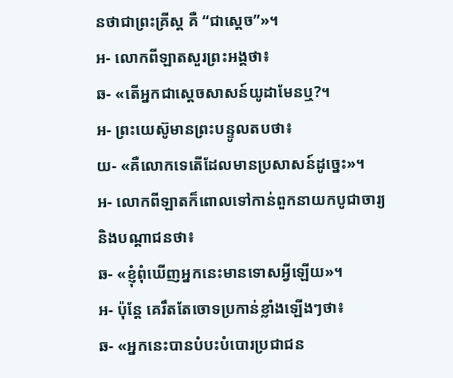នថាជាព្រះគ្រីស្ត គឺ “ជាស្តេច”»។
អ- លោកពីឡាតសួរព្រះអង្គថា៖
ឆ- «តើអ្នកជាស្តេចសាសន៍យូដាមែនឬ?។
អ- ព្រះយេស៊ូមានព្រះបន្ទូលតបថា៖
យ- «គឺលោកទេតើដែលមានប្រសាសន៍ដូច្នេះ»។
អ- លោកពីឡាតក៏ពោលទៅកាន់ពួកនាយកបូជាចារ្យ និងបណ្តាជនថា៖
ឆ- «ខ្ញុំពុំឃើញអ្នកនេះមានទោសអ្វីឡើយ»។
អ- ប៉ុន្តែ គេរឹតតែចោទប្រកាន់ខ្លាំងឡើងៗថា៖
ឆ- «អ្នកនេះបានបំបះបំបោរប្រជាជន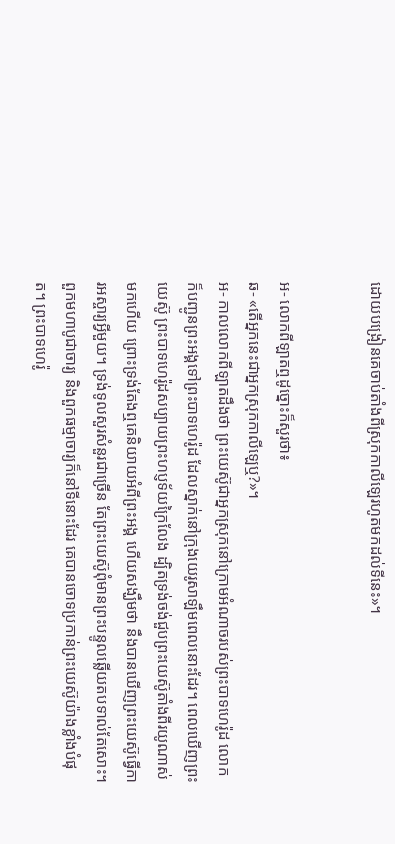ដោយបង្រៀនគេចាប់តាំងពីស្រុកកាលីឡេរហូតមកដល់ទីនេះ»។


អ- លោកពីឡាតឮដូច្នោះក៏សួរថា៖
ឆ- «តើអ្នកនេះជាអ្នកស្រុកកាលីឡេឬ?»។
អ- កាលលោកពីឡាតដឹងថា ព្រះយេស៊ូជាអ្នកស្រុកនៅក្រោមអំណាចរបស់ព្រះបាទហេរ៉ូដ លោកក៏បញ្ជូនព្រះអង្គទៅព្រះបាទហេរ៉ូដ ដែលស្នាក់នៅក្រុងយេរូសាឡឹមពេលនោះដែរ។ ពេលឃើញព្រះយេស៊ូ ព្រះបាទហេរ៉ូដសប្បាយព្រះហប្ញទ័យក្រៃលែង ដ្បិតទ្រង់ចង់ជួបព្រះយេស៊ូតាំងពីរយូណាស់មកហើយ ព្រោះទ្រង់តែងឮគេនិយាយអំពីព្រះអង្គ ហើយសង្ឃឹមថា នឹងបានឃើញព្រះយេស៊ូធ្វើការអស្ចារ្យអ្វីមួយ។ ទ្រង់ទូលសួរសំនួរជាច្រើន តែព្រះយេស៊ូពុំមានព្រះបន្ទូលឆ្លើយតបទាល់តែសោះ។ ពួកមហាបូជាចារ្យ និងពួកធម្មាចារ្យក៏នៅទីនោះដែរ គេបានចោទប្រកាន់ព្រះយេស៊ូយ៉ាងខ្លាំងបំផុត។ ព្រះបាទហេរ៉ូ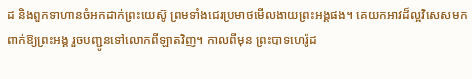ដ និងពួកទាហានចំអកដាក់ព្រះយេស៊ូ ព្រមទាំងជេរប្រមាថមើលងាយព្រះអង្គផង។ គេយកអាវដ៏ល្អវិសេសមកពាក់ឱ្យព្រះអង្គ រួចបញ្ជូនទៅលោកពីឡាតវិញ។ កាលពីមុន ព្រះបាទហេរ៉ូដ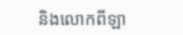និងលោកពីឡា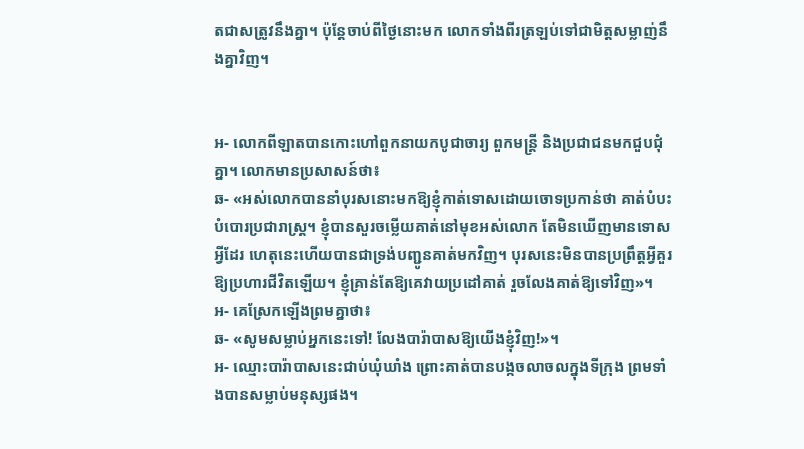តជាសត្រូវនឹងគ្នា។ ប៉ុន្តែចាប់ពីថ្ងៃនោះមក លោកទាំងពីរត្រឡប់ទៅជាមិត្តសម្លាញ់នឹងគ្នាវិញ។


អ- លោកពីឡាតបានកោះហៅពួកនាយកបូជាចារ្យ ពួកមន្ត្រី និងប្រជាជនមកជួបជុំគ្នា។ លោកមានប្រសាសន៍ថា៖
ឆ- «អស់លោកបាននាំបុរសនោះមកឱ្យខ្ញុំកាត់ទោសដោយចោទប្រកាន់ថា គាត់បំបះបំបោរប្រជារាស្ត្រ។ ខ្ញុំបានសួរចម្លើយគាត់នៅមុខអស់លោក តែមិនឃើញមានទោសអ្វីដែរ ហេតុនេះហើយបានជាទ្រង់បញ្ជូនគាត់មកវិញ។ បុរសនេះមិនបានប្រព្រឹត្តអ្វីគួរឱ្យប្រហារជីវិតឡើយ។ ខ្ញុំគ្រាន់តែឱ្យគេវាយប្រដៅគាត់ រួចលែងគាត់ឱ្យទៅវិញ»។
អ- គេស្រែកឡើងព្រមគ្នាថា៖
ឆ- «សូមសម្លាប់អ្នកនេះទៅ! លែងបារ៉ាបាសឱ្យយើងខ្ញុំវិញ!»។
អ- ឈ្មោះបារ៉ាបាសនេះជាប់ឃុំឃាំង ព្រោះគាត់បានបង្កចលាចលក្នុងទីក្រុង ព្រមទាំងបានសម្លាប់មនុស្សផង។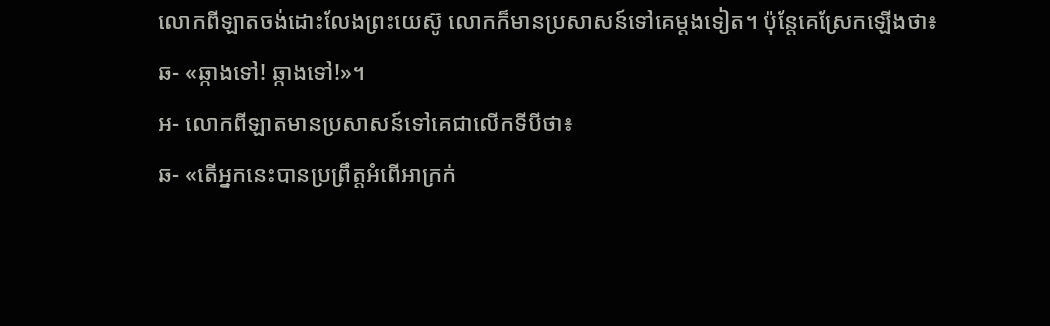លោកពីឡាតចង់ដោះលែងព្រះយេស៊ូ លោកក៏មានប្រសាសន៍ទៅគេម្តងទៀត។ ប៉ុន្តែគេស្រែកឡើងថា៖
ឆ- «ឆ្កាងទៅ! ឆ្កាងទៅ!»។
អ- លោកពីឡាតមានប្រសាសន៍ទៅគេជាលើកទីបីថា៖
ឆ- «តើអ្នកនេះបានប្រព្រឹត្តអំពើអាក្រក់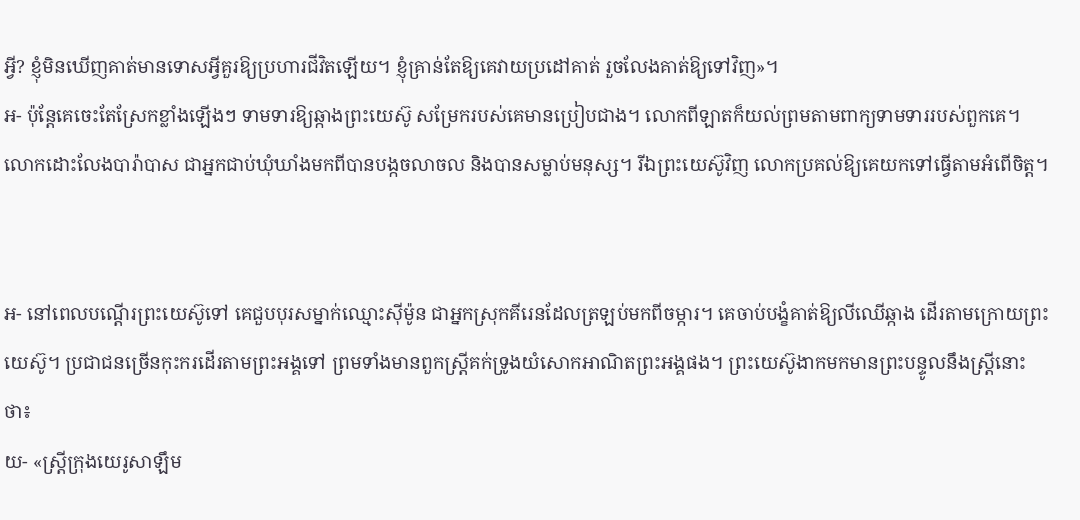អ្វី? ខ្ញុំមិនឃើញគាត់មានទោសអ្វីគួរឱ្យប្រហារជីវិតឡើយ។ ខ្ញុំគ្រាន់តែឱ្យគេវាយប្រដៅគាត់ រួចលែងគាត់ឱ្យទៅវិញ»។
អ- ប៉ុន្តែគេចេះតែស្រែកខ្លាំងឡើងៗ ទាមទារឱ្យឆ្កាងព្រះយេស៊ូ សម្រែករបស់គេមានប្រៀបជាង។ លោកពីឡាតក៏យល់ព្រមតាមពាក្យទាមទាររបស់ពួកគេ។ លោកដោះលែងបារ៉ាបាស ជាអ្នកជាប់ឃុំឃាំងមកពីបានបង្កចលាចល និងបានសម្លាប់មនុស្ស។ រីឯព្រះយេស៊ូវិញ លោកប្រគល់ឱ្យគេយកទៅធ្វើតាមអំពើចិត្ត។


អ- នៅពេលបណ្តើរព្រះយេស៊ូទៅ គេជួបបុរសម្នាក់ឈ្មោះស៊ីម៉ូន ជាអ្នកស្រុកគីរេនដែលត្រឡប់មកពីចម្ការ។ គេចាប់បង្ខំគាត់ឱ្យលីឈើឆ្កាង ដើរតាមក្រោយព្រះយេស៊ូ។ ប្រជាជនច្រើនកុះករដើរតាមព្រះអង្គទៅ ព្រមទាំងមានពួកស្ត្រីគក់ទ្រូងយំសោកអាណិតព្រះអង្គផង។ ព្រះយេស៊ូងាកមកមានព្រះបន្ទូលនឹងស្រ្តីនោះថា៖
យ- «ស្រ្តីក្រុងយេរូសាឡឹម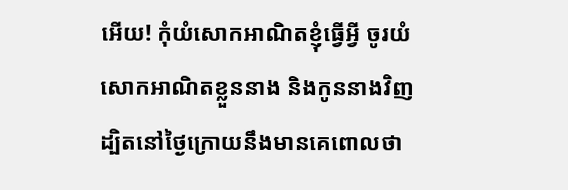អើយ! កុំយំសោកអាណិតខ្ញុំធ្វើអ្វី ចូរយំសោកអាណិតខ្លួននាង និងកូននាងវិញដ្បិតនៅថ្ងៃក្រោយនឹងមានគេពោលថា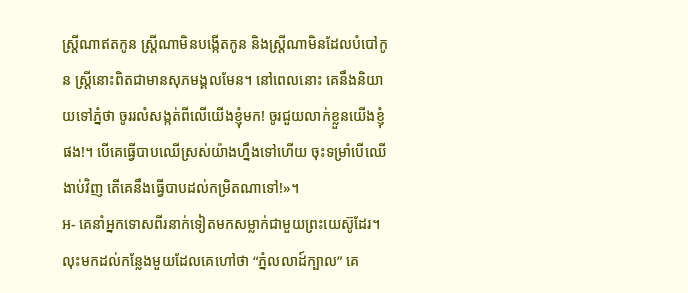ស្រ្តីណាឥតកូន ស្រ្តីណាមិនបង្កើតកូន និងស្រ្តីណាមិនដែលបំបៅកូន ស្ត្រីនោះពិតជាមានសុភមង្គលមែន។ នៅពេលនោះ គេនឹងនិយាយទៅភ្នំថា ចូររលំសង្កត់ពីលើយើងខ្ញុំមក! ចូរជួយលាក់ខ្លួនយើងខ្ញុំផង!។ បើគេធ្វើបាបឈើស្រស់យ៉ាងហ្នឹងទៅហើយ ចុះទម្រាំបើឈើងាប់វិញ តើគេនឹងធ្វើបាបដល់កម្រិតណាទៅ!»។
អ- គេនាំអ្នកទោសពីរនាក់ទៀតមកសម្លាក់ជាមួយព្រះយេស៊ូដែរ។ លុះមកដល់កន្លែងមួយដែលគេហៅថា “ភ្នំលលាដ៍ក្បាល” គេ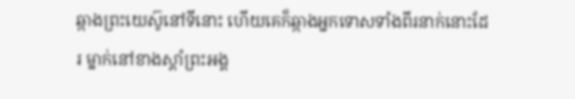ឆ្កាងព្រះយេស៊ូនៅទីនោះ ហើយគេក៏ឆ្កាងអ្នកទោសទាំងពីរនាក់នោះដែរ ម្នាក់នៅខាងស្តាំព្រះអង្គ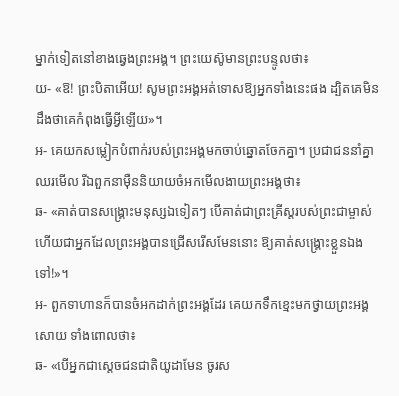ម្នាក់ទៀតនៅខាងឆ្វេងព្រះអង្គ។ ព្រះយេស៊ូមានព្រះបន្ទូលថា៖
យ- «ឱ! ព្រះបិតាអើយ! សូមព្រះអង្គអត់ទោសឱ្យអ្នកទាំងនេះផង ដ្បិតគេមិនដឹងថាគេកំពុងធ្វើអ្វីឡើយ»។
អ- គេយកសម្លៀកបំពាក់របស់ព្រះអង្គមកចាប់ឆ្នោតចែកគ្នា។ ប្រជាជននាំគ្នាឈរមើល រីឯពួកនាម៉ឺននិយាយចំអកមើលងាយព្រះអង្គថា៖
ឆ- «គាត់បានសង្គ្រោះមនុស្សឯទៀតៗ បើគាត់ជាព្រះគ្រីស្តរបស់ព្រះជាម្ចាស់ ហើយជាអ្នកដែលព្រះអង្គបានជ្រើសរើសមែននោះ ឱ្យគាត់សង្គ្រោះខ្លួនឯងទៅ!»។
អ- ពួកទាហានក៏បានចំអកដាក់ព្រះអង្គដែរ គេយកទឹកខ្មេះមកថ្វាយព្រះអង្គសោយ ទាំងពោលថា៖
ឆ- «បើអ្នកជាស្តេចជនជាតិយូដាមែន ចូរស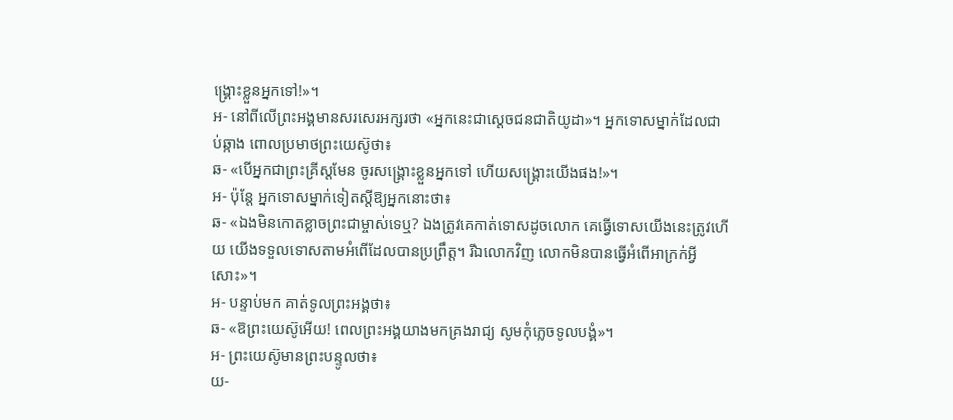ង្គ្រោះខ្លួនអ្នកទៅ!»។
អ- នៅពីលើព្រះអង្គមានសរសេរអក្សរថា «អ្នកនេះជាស្តេចជនជាតិយូដា»។ អ្នកទោសម្នាក់ដែលជាប់ឆ្កាង ពោលប្រមាថព្រះយេស៊ូថា៖
ឆ- «បើអ្នកជាព្រះគ្រីស្តមែន ចូរសង្គ្រោះខ្លួនអ្នកទៅ ហើយសង្គ្រោះយើងផង!»។
អ- ប៉ុន្តែ អ្នកទោសម្នាក់ទៀតស្តីឱ្យអ្នកនោះថា៖
ឆ- «ឯងមិនកោតខ្លាចព្រះជាម្ចាស់ទេឬ? ឯងត្រូវគេកាត់ទោសដូចលោក គេធ្វើទោសយើងនេះត្រូវហើយ យើងទទួលទោសតាមអំពើដែលបានប្រព្រឹត្ត។ រីឯលោកវិញ លោកមិនបានធ្វើអំពើអាក្រក់អ្វីសោះ»។
អ- បន្ទាប់មក គាត់ទូលព្រះអង្គថា៖
ឆ- «ឱព្រះយេស៊ូអើយ! ពេលព្រះអង្គយាងមកគ្រងរាជ្យ សូមកុំភ្លេចទូលបង្គំ»។
អ- ព្រះយេស៊ូមានព្រះបន្ទូលថា៖
យ-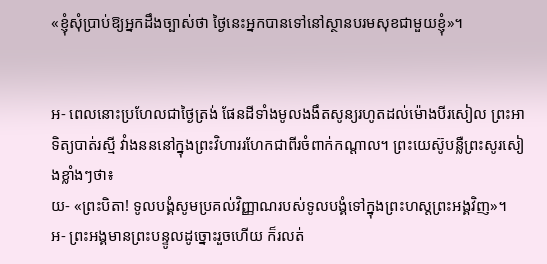«ខ្ញុំសុំប្រាប់ឱ្យអ្នកដឹងច្បាស់ថា ថ្ងៃនេះអ្នកបានទៅនៅស្ថានបរមសុខជាមួយខ្ញុំ»។


អ- ពេលនោះប្រហែលជាថ្ងៃត្រង់ ផែនដីទាំងមូលងងឹតសូន្យរហូតដល់ម៉ោងបីរសៀល ព្រះអាទិត្យបាត់រស្មី វាំងនននៅក្នុងព្រះវិហាររហែកជាពីរចំពាក់កណ្តាល។ ព្រះយេស៊ូបន្លឺព្រះសូរសៀងខ្លាំងៗថា៖
យ- «ព្រះបិតា! ទូលបង្គំសូមប្រគល់វិញ្ញាណរបស់ទូលបង្គំទៅក្នុងព្រះហស្តព្រះអង្គវិញ»។
អ- ព្រះអង្គមានព្រះបន្ទូលដូច្នោះរួចហើយ ក៏រលត់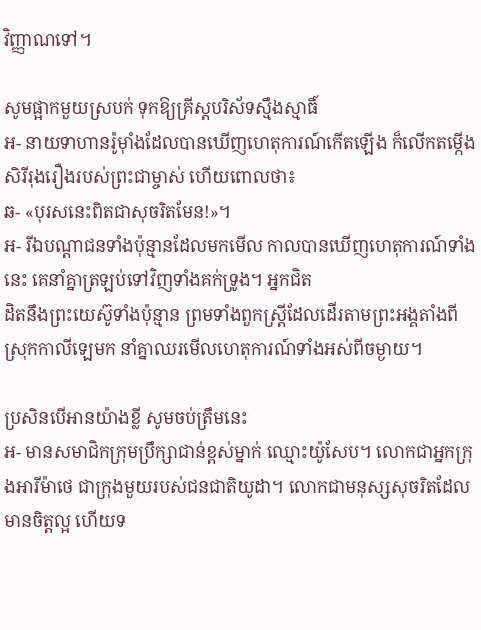វិញ្ញាណទៅ។

សូមផ្អាកមួយស្របក់ ទុកឱ្យគ្រីស្តបរិស័ទស្មឹងស្មាធិ៍
អ- នាយទាហានរ៉ូមុាំងដែលបានឃើញហេតុការណ៍កើតឡើង ក៏លើកតម្កើងសិរីរុងរឿងរបស់ព្រះជាម្ចាស់ ហើយពោលថា៖
ឆ- «បុរសនេះពិតជាសុចរិតមែន!»។
អ- រីឯបណ្តាជនទាំងប៉ុន្មានដែលមកមើល កាលបានឃើញហេតុការណ៍ទាំងនេះ គេនាំគ្នាត្រឡប់ទៅវិញទាំងគក់ទ្រូង។ អ្នកជិត
ដិតនឹងព្រះយេស៊ូទាំងប៉ុន្មាន ព្រមទាំងពួកស្ត្រីដែលដើរតាមព្រះអង្គតាំងពីស្រុកកាលីឡេមក នាំគ្នាឈរមើលហេតុការណ៍ទាំងអស់ពីចម្ងាយ។

ប្រសិនបើអានយ៉ាងខ្លី សូមចប់ត្រឹមនេះ
អ- មានសមាជិកក្រុមប្រឹក្សាជាន់ខ្ពស់ម្នាក់ ឈ្មោះយ៉ូសែប។ លោកជាអ្នកក្រុងអារីម៉ាថេ ជាក្រុងមួយរបស់ជនជាតិយូដា។ លោកជាមនុស្សសុចរិតដែលមានចិត្តល្អ ហើយទ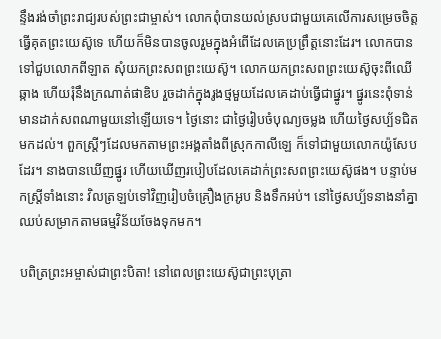ន្ទឹងរង់ចាំព្រះរាជ្យរបស់ព្រះជាម្ចាស់។ លោកពុំបានយល់ស្របជាមួយគេលើការសម្រេចចិត្តធ្វើគុតព្រះយេស៊ូទេ ហើយក៏មិនបានចូលរួមក្នុងអំពើដែលគេប្រព្រឹត្តនោះដែរ។ លោកបានទៅជួបលោកពីឡាត សុំយកព្រះសពព្រះយេស៊ូ។ លោកយកព្រះសពព្រះយេស៊ូចុះពីឈើឆ្កាង ហើយរុំនឹងក្រណាត់ផាឌិប រួចដាក់ក្នុងរូងថ្មមួយដែលគេដាប់ធ្វើជាផ្នូរ។ ផ្នូរនេះពុំទាន់មានដាក់សពណាមួយនៅឡើយទេ។ ថ្ងៃនោះ ជាថ្ងៃរៀបចំបុណ្យចម្លង ហើយថ្ងៃសប្ប័ទជិតមកដល់។ ពួកស្ត្រីៗដែលមកតាមព្រះអង្គតាំងពីស្រុកកាលីឡេ ក៏ទៅជាមួយលោកយ៉ូសែបដែរ។ នាងបានឃើញផ្នូរ ហើយឃើញរបៀបដែលគេដាក់ព្រះសពព្រះយេស៊ូផង។ បន្ទាប់មកស្ត្រីទាំងនោះ វិលត្រឡប់ទៅវិញរៀបចំគ្រឿងក្រអូប និងទឹកអប់។ នៅថ្ងៃសប្ប័ទនាងនាំគ្នាឈប់សម្រាកតាមធម្មវិន័យចែងទុកមក។

បពិត្រព្រះអម្ចាស់ជាព្រះបិតា! នៅពេលព្រះយេស៊ូជាព្រះបុត្រា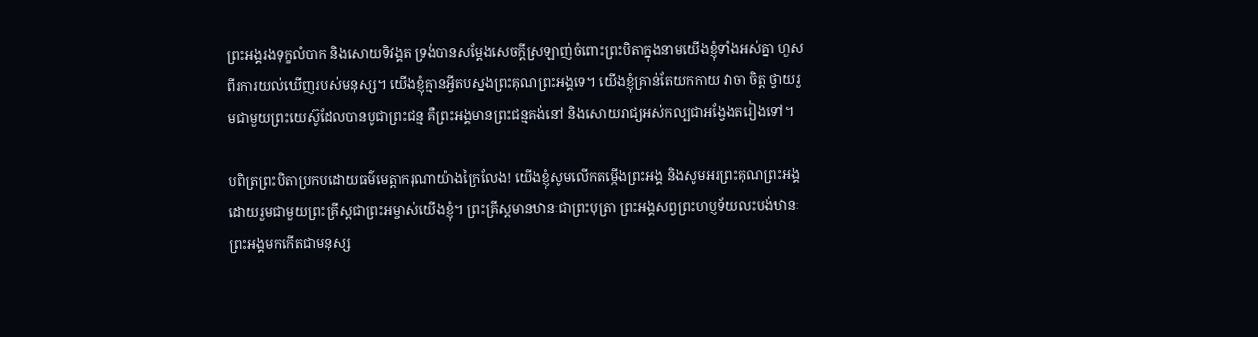ព្រះអង្គរងទុក្ខលំបាក និងសោយទិវង្គត ទ្រង់បានសម្តែងសេចក្តីស្រឡាញ់ចំពោះព្រះបិតាក្នុងនាមយើងខ្ញុំទាំងអស់គ្នា ហួសពីរការយល់ឃើញរបស់មនុស្ស។ យើងខ្ញុំគ្មានអ្វីតបស្នងព្រះគុណព្រះអង្គទេ។ យើងខ្ញុំគ្រាន់តែយកកាយ វាចា ចិត្ត ថ្វាយរួមជាមួយព្រះយេស៊ូដែលបានបូជាព្រះជន្ម គឺព្រះអង្គមានព្រះជន្មគង់នៅ និងសោយរាជ្យអស់កល្បជាអង្វែងតរៀងទៅ។

បពិត្រព្រះបិតាប្រកបដោយធម៌មេត្តាករុណាយ៉ាងក្រៃលែង! យើងខ្ញុំសូមលើកតម្កើងព្រះអង្គ និងសូមអរព្រះគុណព្រះអង្គ ដោយរួមជាមួយព្រះគ្រីស្តជាព្រះអម្ចាស់យើងខ្ញុំ។ ព្រះគ្រីស្តមានឋានៈជាព្រះបុត្រា ព្រះអង្គសព្វព្រះហប្ញទ័យលះបង់ឋានៈព្រះអង្គមកកើតជាមនុស្ស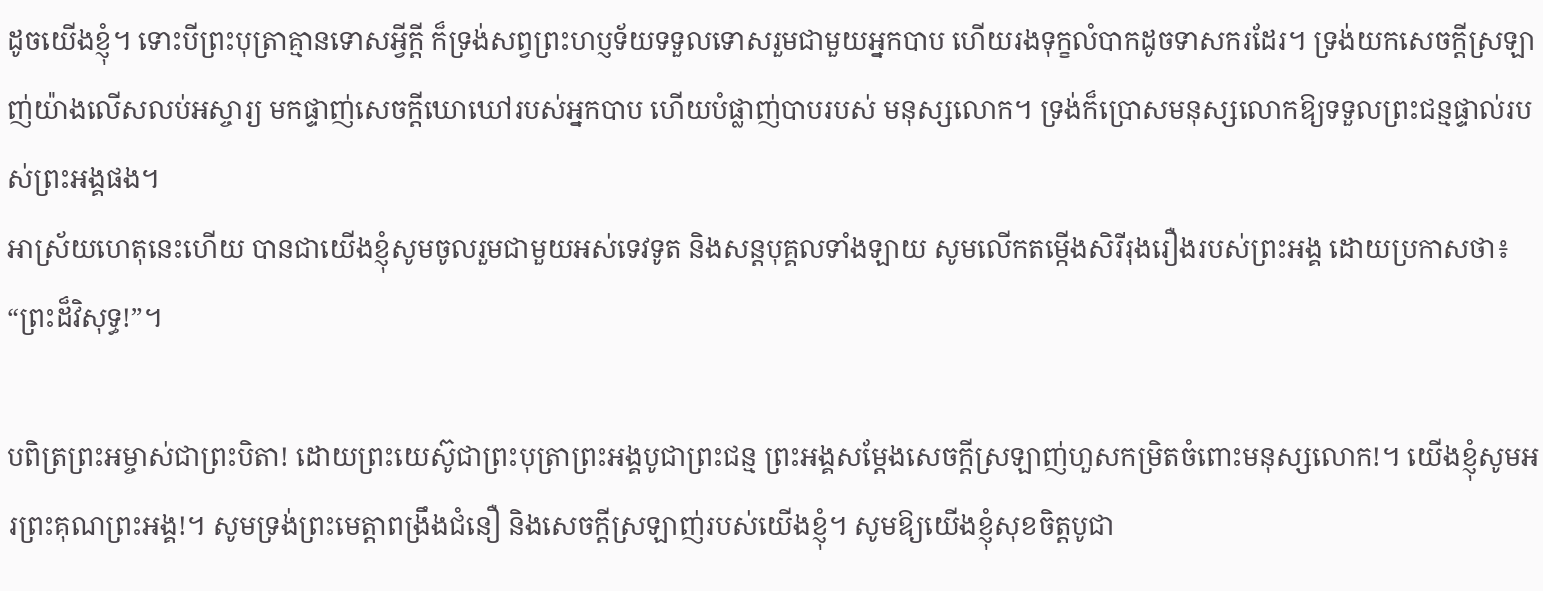ដូចយើងខ្ញុំ។ ទោះបីព្រះបុត្រាគ្មានទោសអ្វីក្តី ក៏ទ្រង់សព្វព្រះហប្ញទ័យទទួលទោសរួមជាមួយអ្នកបាប ហើយរងទុក្ខលំបាកដូចទាសករដែរ។ ទ្រង់យកសេចក្តីស្រឡាញ់យ៉ាងលើសលប់អស្ចារ្យ មកផ្ទាញ់សេចក្តីឃោឃៅរបស់អ្នកបាប ហើយបំផ្លាញ់បាបរបស់ មនុស្សលោក។ ទ្រង់ក៏ប្រោសមនុស្សលោកឱ្យទទួលព្រះជន្មផ្ទាល់របស់ព្រះអង្គផង។
អាស្រ័យហេតុនេះហើយ បានជាយើងខ្ញុំសូមចូលរួមជាមួយអស់ទេវទូត និងសន្តបុគ្គលទាំងឡាយ សូមលើកតម្កើងសិរីរុងរឿងរបស់ព្រះអង្គ ដោយប្រកាសថា៖ “ព្រះដ៏វិសុទ្ធ!”។

បពិត្រព្រះអម្ចាស់ជាព្រះបិតា! ដោយព្រះយេស៊ូជាព្រះបុត្រាព្រះអង្គបូជាព្រះជន្ម ព្រះអង្គសម្តែងសេចក្តីស្រឡាញ់ហួសកម្រិតចំពោះមនុស្សលោក!។ យើងខ្ញុំសូមអរព្រះគុណព្រះអង្គ!។ សូមទ្រង់ព្រះមេត្តាពង្រឹងជំនឿ និងសេចក្តីស្រឡាញ់របស់យើងខ្ញុំ។ សូមឱ្យយើងខ្ញុំសុខចិត្តបូជា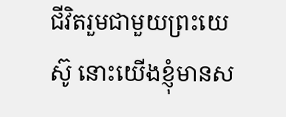ជីវិតរួមជាមួយព្រះយេស៊ូ នោះយើងខ្ញុំមានស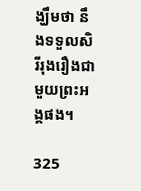ង្ឃឹមថា នឹងទទួលសិរីរុងរឿងជាមួយព្រះអង្គផង។

325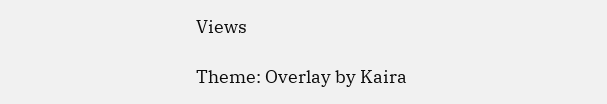Views

Theme: Overlay by Kaira